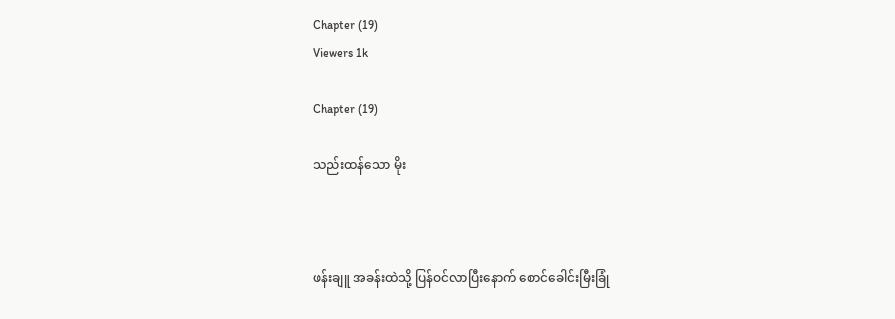Chapter (19)
Viewers 1k

Chapter (19)

သည်းထန်သော မိုး



ဖန်းချူ အခန်းထဲသို့ ပြန်ဝင်လာပြီးနောက် စောင်ခေါင်းမြီးခြုံ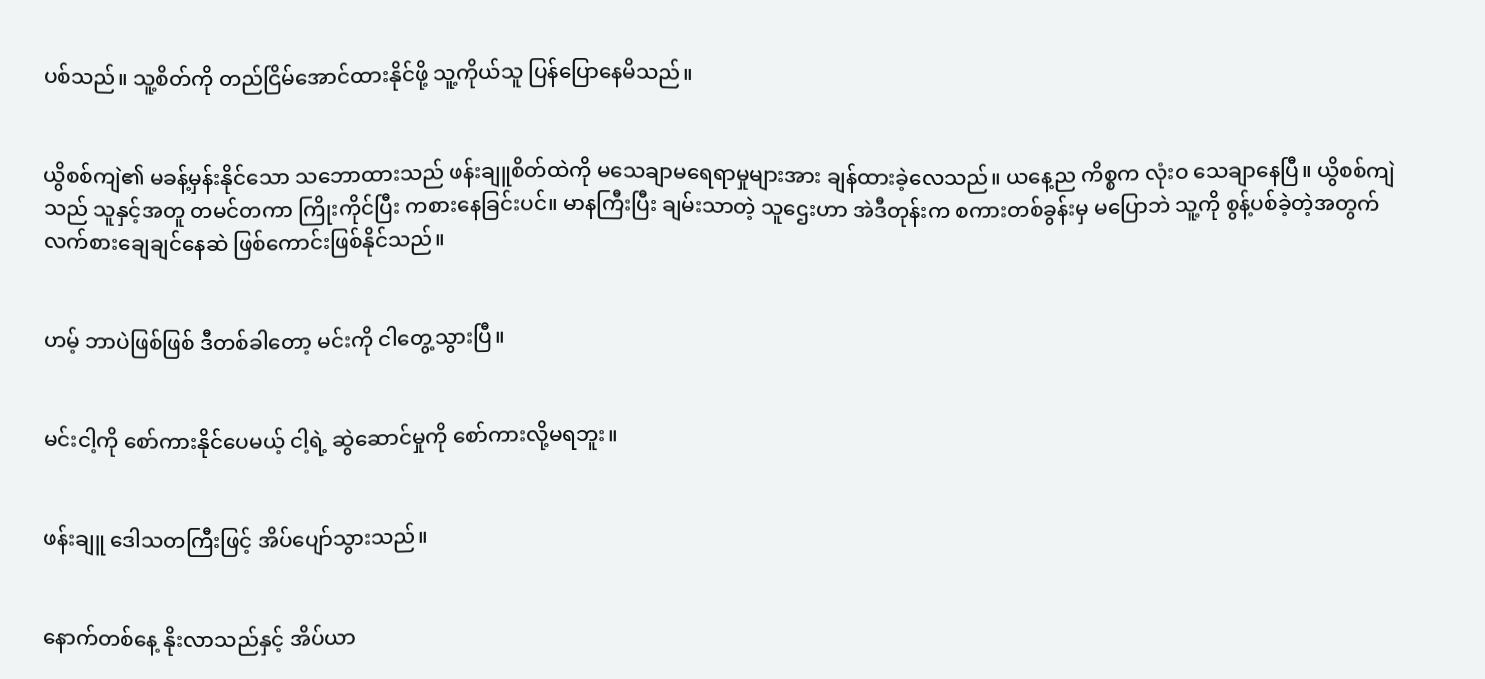ပစ်သည်။ သူ့စိတ်ကို တည်ငြိမ်အောင်ထားနိုင်ဖို့ သူ့ကိုယ်သူ ပြန်ပြောနေမိသည်။


ယွိစစ်ကျဲ၏ မခန့်မှန်းနိုင်သော သဘောထားသည် ဖန်းချူစိတ်ထဲကို မသေချာမရေရာမှုများအား ချန်ထားခဲ့လေသည်။ ယနေ့ည ကိစ္စက လုံးဝ သေချာနေပြီ။ ယွိစစ်ကျဲသည် သူနှင့်အတူ တမင်တကာ ကြိုးကိုင်ပြီး ကစားနေခြင်းပင်။ မာနကြီးပြီး ချမ်းသာတဲ့ သူဌေးဟာ အဲဒီတုန်းက စကားတစ်ခွန်းမှ မပြောဘဲ သူ့ကို စွန့်ပစ်ခဲ့တဲ့အတွက် လက်စားချေချင်နေဆဲ ဖြစ်ကောင်းဖြစ်နိုင်သည်။


ဟမ့် ဘာပဲဖြစ်ဖြစ် ဒီတစ်ခါတော့ မင်းကို ငါတွေ့သွားပြီ။


မင်းငါ့ကို စော်ကားနိုင်ပေမယ့် ငါ့ရဲ့ ဆွဲဆောင်မှုကို စော်ကားလို့မရဘူး။


ဖန်းချူ ဒေါသတကြီးဖြင့် အိပ်ပျော်သွားသည်။


နောက်တစ်နေ့ နိုးလာသည်နှင့် အိပ်ယာ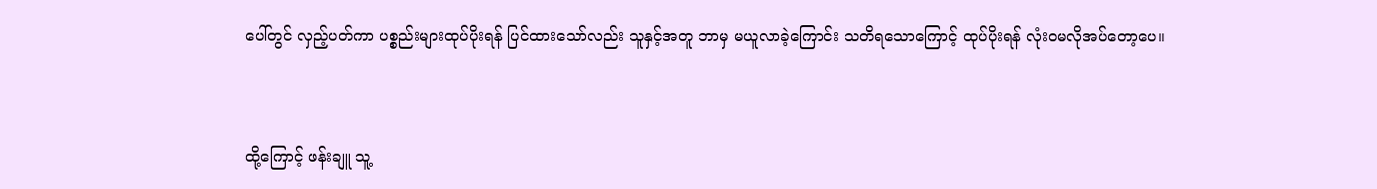ပေါ်တွင် လှည့်ပတ်ကာ ပစ္စည်းများထုပ်ပိုးရန် ပြင်ထားသော်လည်း သူနှင့်အတူ ဘာမှ မယူလာခဲ့ကြောင်း သတိရသောကြောင့် ထုပ်ပိုးရန် လုံးဝမလိုအပ်တော့ပေ။


ထို့ကြောင့် ဖန်းချူ သူ့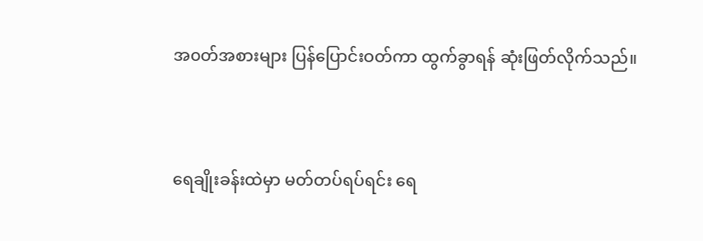အ၀တ်အစားများ ပြန်ပြောင်းဝတ်ကာ ထွက်ခွာရန် ဆုံးဖြတ်လိုက်သည်။


ရေချိုးခန်းထဲမှာ မတ်တပ်ရပ်ရင်း ရေ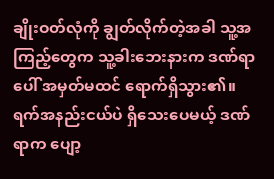ချိုးဝတ်လုံကို ချွတ်လိုက်တဲ့အခါ သူ့အကြည့်တွေက သူ့ခါးဘေးနားက ဒဏ်ရာပေါ် အမှတ်မထင် ရောက်ရှိသွား၏။ ရက်အနည်းငယ်ပဲ ရှိသေးပေမယ့် ဒဏ်ရာက ပျော့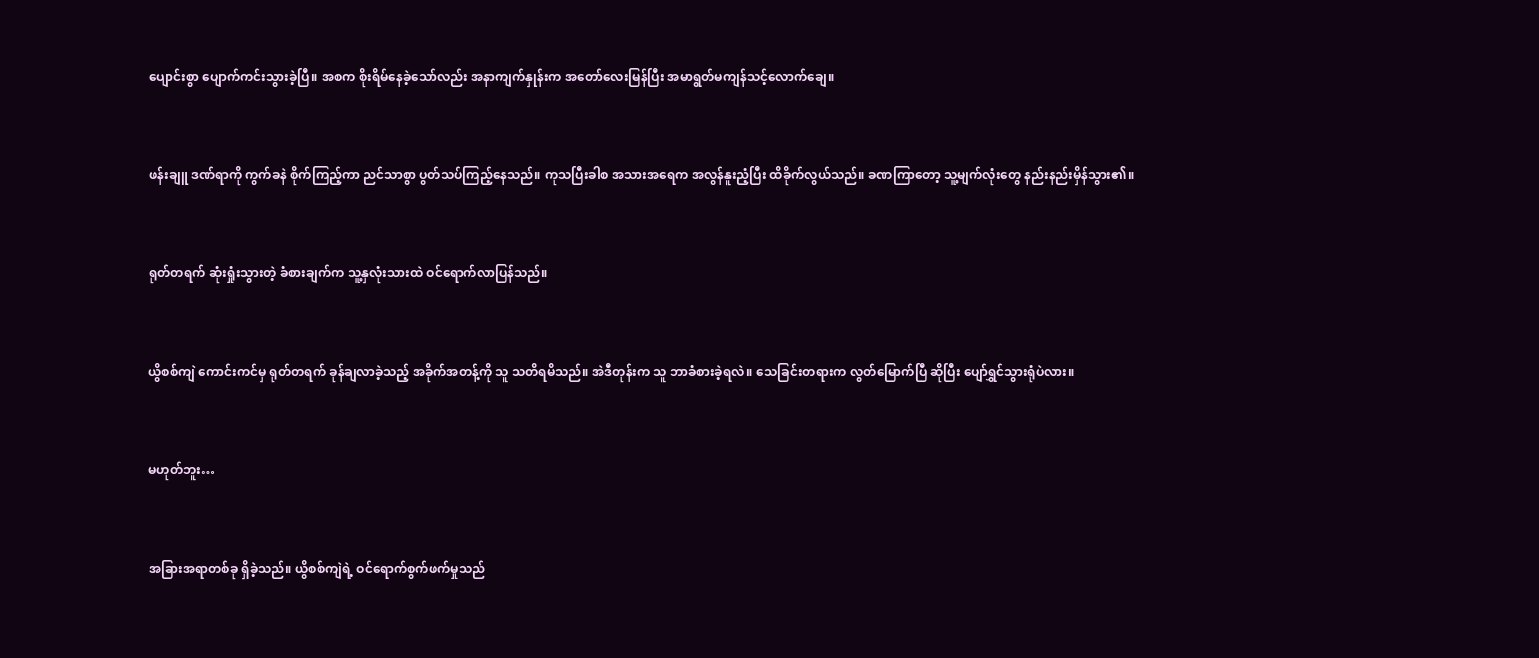ပျောင်းစွာ ပျောက်ကင်းသွားခဲ့ပြီ။ အစက စိုးရိမ်နေခဲ့သော်လည်း အနာကျက်နှုန်းက အတော်လေးမြန်ပြီး အမာရွတ်မကျန်သင့်လောက်ချေ။


ဖန်းချူ ဒဏ်ရာကို ကွက်ခနဲ စိုက်ကြည့်ကာ ညင်သာစွာ ပွတ်သပ်ကြည့်နေသည်။ ကုသပြီးခါစ အသားအရေက အလွန်နူးညံ့ပြီး ထိခိုက်လွယ်သည်။ ခဏကြာတော့ သူ့မျက်လုံးတွေ နည်းနည်းမှိန်သွား၏။


ရုတ်တရက် ဆုံးရှုံးသွားတဲ့ ခံစားချက်က သူ့နှလုံးသားထဲ ဝင်ရောက်လာပြန်သည်။


ယွိစစ်ကျဲ ကောင်းကင်မှ ရုတ်တရက် ခုန်ချလာခဲ့သည့် အခိုက်အတန့်ကို သူ သတိရမိသည်။ အဲဒီတုန်းက သူ ဘာခံစားခဲ့ရလဲ။ သေခြင်းတရားက လွတ်မြောက်ပြီ ဆိုပြီး ပျော်ရွှင်သွားရုံပဲလား။


မဟုတ်ဘူး…


အခြားအရာတစ်ခု ရှိခဲ့သည်။ ယွိစစ်ကျဲရဲ့ ဝင်ရောက်စွက်ဖက်မှုသည်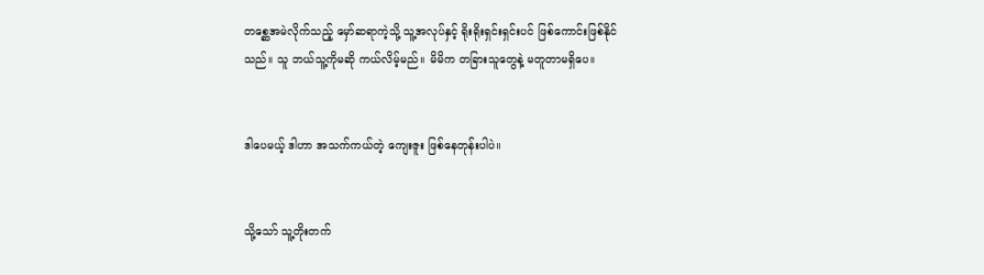တစ္ဆေအမဲလိုက်သည့် မှော်ဆရာကဲ့သို့ သူ့အလုပ်နှင့် ရိုးရိုးရှင်းရှင်းပင် ဖြစ်ကောင်းဖြစ်နိုင်သည်။ သူ ဘယ်သူ့ကိုမဆို ကယ်လိမ့်မည်။ မိမိက တခြားသူတွေနဲ့ မတူတာမရှိပေ။


ဒါပေမယ့် ဒါဟာ အသက်ကယ်တဲ့ ကျေးဇူး ဖြစ်နေတုန်းပါပဲ။


သို့သော် သူ့တိုးတက်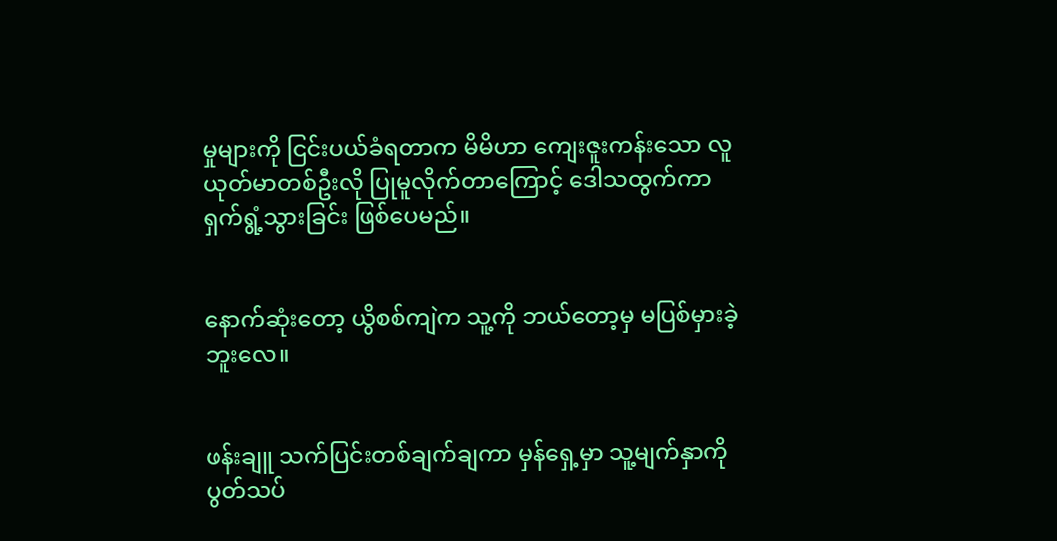မှုများကို ငြင်းပယ်ခံရတာက မိမိဟာ ကျေးဇူးကန်းသော လူယုတ်မာတစ်ဦးလို ပြုမူလိုက်တာကြောင့် ဒေါသထွက်ကာ ရှက်ရွံ့သွားခြင်း ဖြစ်ပေမည်။


နောက်ဆုံးတော့ ယွိစစ်ကျဲက သူ့ကို ဘယ်တော့မှ မပြစ်မှားခဲ့ဘူးလေ။


ဖန်းချူ သက်ပြင်းတစ်ချက်ချကာ မှန်ရှေ့မှာ သူ့မျက်နှာကို ပွတ်သပ်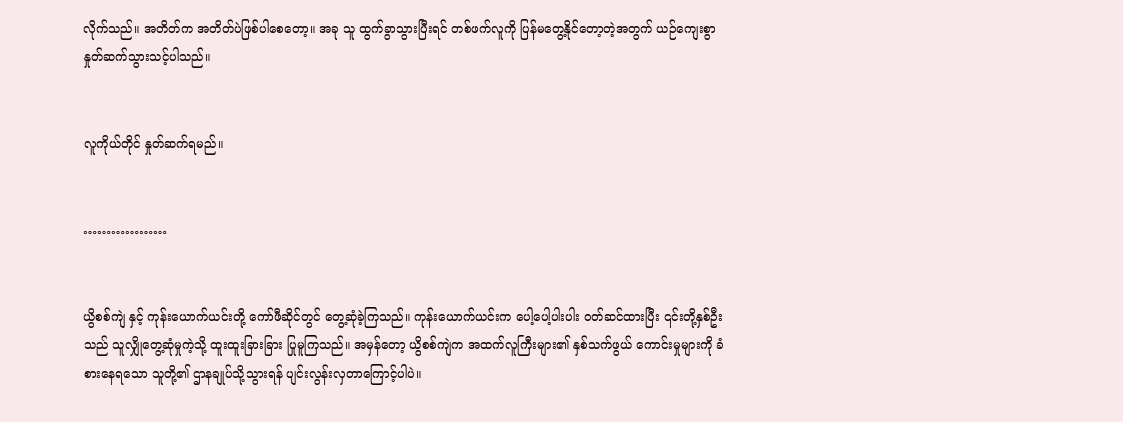လိုက်သည်။ အတိတ်က အတိတ်ပဲဖြစ်ပါစေတော့။ အခု သူ ထွက်ခွာသွားပြီးရင် တစ်ဖက်လူကို ပြန်မတွေ့နိုင်တော့တဲ့အတွက် ယဉ်ကျေးစွာ နှုတ်ဆက်သွားသင့်ပါသည်။


လူကိုယ်တိုင် နှုတ်ဆက်ရမည်။


………………


ယွိစစ်ကျဲ နှင့် ကုန်းယောက်ယင်းတို့ ကော်ဖီဆိုင်တွင် တွေ့ဆုံခဲ့ကြသည်။ ကုန်းယောက်ယင်းက ပေါ့ပေါ့ပါးပါး ၀တ်ဆင်ထားပြီး ၎င်းတို့နှစ်ဦးသည် သူလျှိုတွေ့ဆုံမှုကဲ့သို့ ထူးထူးခြားခြား ပြုမူကြသည်။ အမှန်တော့ ယွိစစ်ကျဲက အထက်လူကြီးများ၏ နှစ်သက်ဖွယ် ကောင်းမှုများကို ခံစားနေရသော သူတို့၏ ဌာနချုပ်သို့သွားရန် ပျင်းလွန်းလှတာကြောင့်ပါပဲ။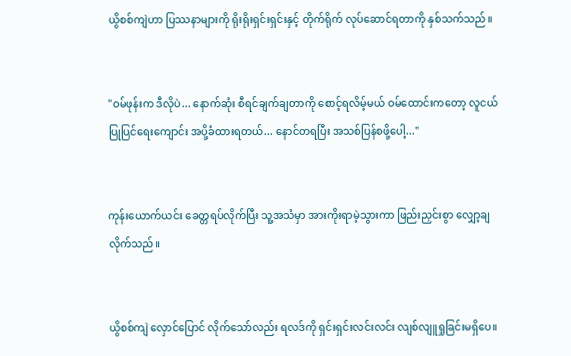ယွိစစ်ကျဲဟာ ပြဿနာများကို ရိုးရိုးရှင်းရှင်းနှင့် တိုက်ရိုက် လုပ်ဆောင်ရတာကို နှစ်သက်သည်။


"ဝမ်ဖုန်းက ဒီလိုပဲ... နောက်ဆုံး စီရင်ချက်ချတာကို စောင့်ရလိမ့်မယ် ဝမ်ထောင်းကတော့ လူငယ်ပြုပြင်ရေးကျောင်း အပို့ခံထားရတယ်... နောင်တရပြီး အသစ်ပြန်စဖို့ပေါ့..."


ကုန်းယောက်ယင်း ခေတ္တရပ်လိုက်ပြီး သူ့အသံမှာ အားကိုးရာမဲ့သွားကာ ဖြည်းညှင်းစွာ လျှော့ချလိုက်သည်။


ယွိစစ်ကျဲ လှောင်ပြောင် လိုက်သော်လည်း ရလဒ်ကို ရှင်းရှင်းလင်းလင်း လျစ်လျူရှုခြင်းမရှိပေ။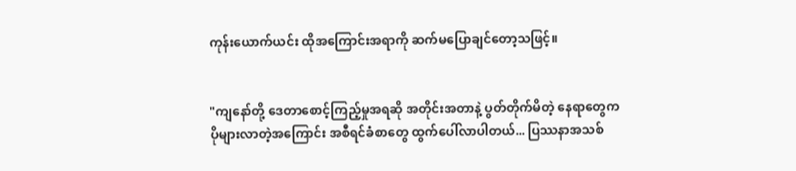ကုန်းယောက်ယင်း ထိုအကြောင်းအရာကို ဆက်မပြောချင်တော့သဖြင့်။


"ကျနော်တို့ ဒေတာစောင့်ကြည့်မှုအရဆို အတိုင်းအတာနဲ့ ပွတ်တိုက်မိတဲ့ နေရာတွေက ပိုများလာတဲ့အကြောင်း အစီရင်ခံစာတွေ ထွက်ပေါ်လာပါတယ်... ပြဿနာအသစ်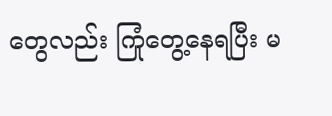တွေလည်း ကြုံတွေ့နေရပြီး မ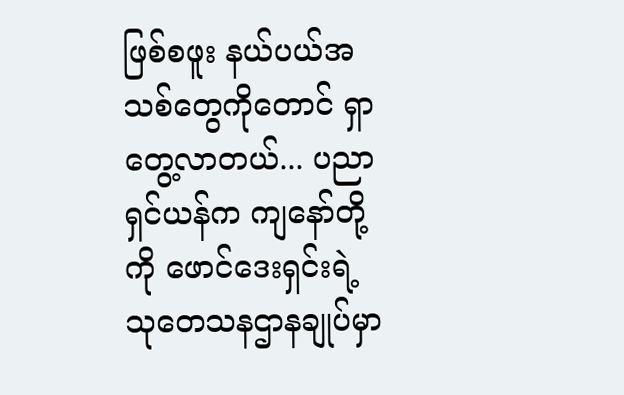ဖြစ်စဖူး နယ်ပယ်အသစ်တွေကိုတောင် ရှာတွေ့လာတယ်... ပညာရှင်ယန်က ကျနော်တို့ကို ဖောင်ဒေးရှင်းရဲ့ သုတေသနဌာနချုပ်မှာ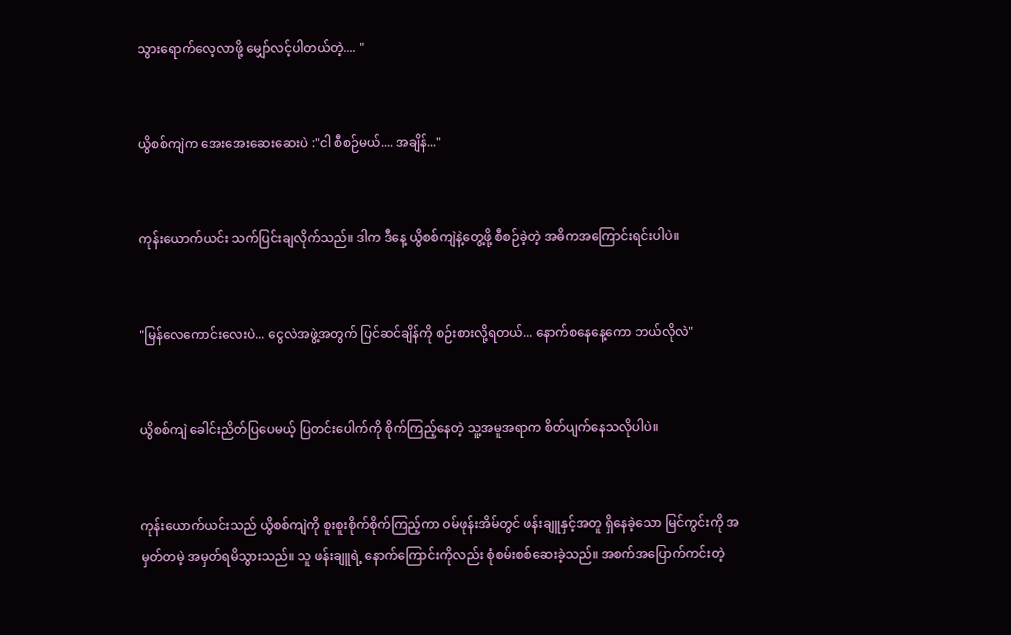သွားရောက်လေ့လာဖို့ မျှော်လင့်ပါတယ်တဲ့.... "


ယွိစစ်ကျဲက အေးအေးဆေးဆေးပဲ :"ငါ စီစဉ်မယ်.... အချိန်..."


ကုန်းယောက်ယင်း သက်ပြင်းချလိုက်သည်။ ဒါက ဒီနေ့ ယွိစစ်ကျဲနဲ့တွေ့ဖို့ စီစဉ်ခဲ့တဲ့ အဓိကအကြောင်းရင်းပါပဲ။


"မြန်လေကောင်းလေးပဲ... ငွေလဲအဖွဲ့အတွက် ပြင်ဆင်ချိန်ကို စဉ်းစားလို့ရတယ်... နောက်စနေနေ့ကော ဘယ်လိုလဲ"


ယွိစစ်ကျဲ ခေါင်းညိတ်ပြပေမယ့် ပြတင်းပေါက်ကို စိုက်ကြည့်နေတဲ့ သူ့အမူအရာက စိတ်ပျက်နေသလိုပါပဲ။


ကုန်းယောက်ယင်းသည် ယွိစစ်ကျဲကို စူးစူးစိုက်စိုက်ကြည့်ကာ ဝမ်ဖုန်းအိမ်တွင် ဖန်းချူနှင့်အတူ ရှိနေခဲ့သော မြင်ကွင်းကို အမှတ်တမဲ့ အမှတ်ရမိသွားသည်။ သူ ဖန်းချူရဲ့ နောက်ကြောင်းကိုလည်း စုံစမ်းစစ်ဆေးခဲ့သည်။ အစက်အပြောက်ကင်းတဲ့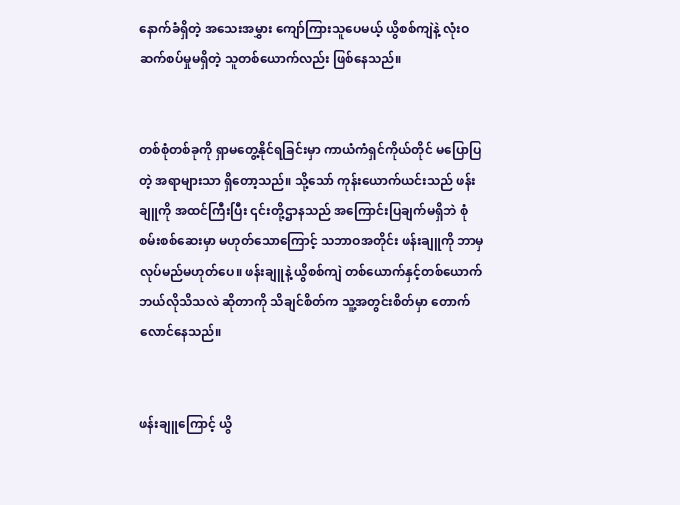နောက်ခံရှိတဲ့ အသေးအမွှား ကျော်ကြားသူပေမယ့် ယွိစစ်ကျဲနဲ့ လုံးဝဆက်စပ်မှုမရှိတဲ့ သူတစ်ယောက်လည်း ဖြစ်နေသည်။


တစ်စုံတစ်ခုကို ရှာမတွေ့နိုင်ရခြင်းမှာ ကာယံကံရှင်ကိုယ်တိုင် မပြောပြတဲ့ အရာများသာ ရှိတော့သည်။ သို့သော် ကုန်းယောက်ယင်းသည် ဖန်းချူကို အထင်ကြီးပြီး ၎င်းတို့ဌာနသည် အကြောင်းပြချက်မရှိဘဲ စုံစမ်းစစ်ဆေးမှာ မဟုတ်သောကြောင့် သဘာဝအတိုင်း ဖန်းချူကို ဘာမှလုပ်မည်မဟုတ်ပေ။ ဖန်းချူနဲ့ ယွိစစ်ကျဲ တစ်ယောက်နှင့်တစ်ယောက် ဘယ်လိုသိသလဲ ဆိုတာကို သိချင်စိတ်က သူ့အတွင်းစိတ်မှာ တောက်လောင်နေသည်။


ဖန်းချူကြောင့် ယွိ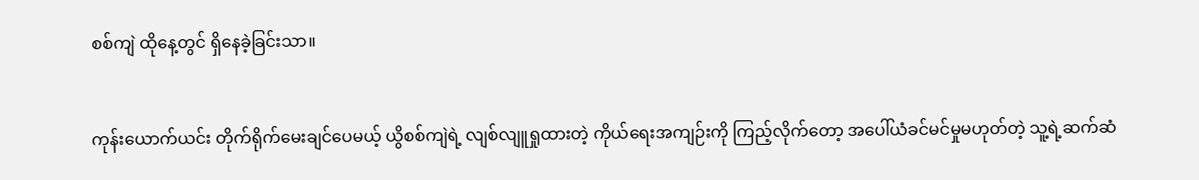စစ်ကျဲ ထိုနေ့တွင် ရှိနေခဲ့ခြင်းသာ။


ကုန်းယောက်ယင်း တိုက်ရိုက်မေးချင်ပေမယ့် ယွိစစ်ကျဲရဲ့ လျစ်လျူရှုထားတဲ့ ကိုယ်ရေးအကျဉ်းကို ကြည့်လိုက်တော့ အပေါ်ယံခင်မင်မှုမဟုတ်တဲ့ သူ့ရဲ့ဆက်ဆံ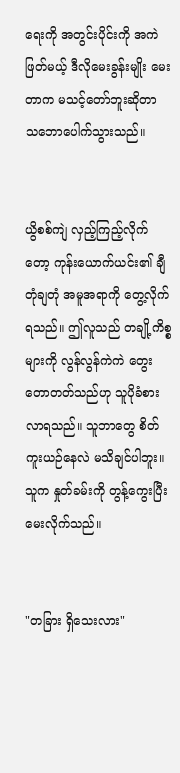ရေးကို အတွင်းပိုင်းကို အကဲဖြတ်မယ့် ဒီလိုမေးခွန်းမျိုး မေးတာက မသင့်တော်ဘူးဆိုတာ သဘောပေါက်သွားသည်။


ယွိစစ်ကျဲ လှည့်ကြည့်လိုက်တော့ ကုန်းယောက်ယင်း၏ ချီတုံချတုံ အမူအရာကို တွေ့လိုက်ရသည်။ ဤလူသည် တချို့ကိစ္စများကို လွန်လွန်ကဲကဲ တွေးတောတတ်သည်ဟု သူပိုခံစားလာရသည်။ သူဘာတွေ စိတ်ကူးယဉ်နေလဲ မသိချင်ပါဘူး။ သူက နှုတ်ခမ်းကို တွန့်ကွေးပြီး မေးလိုက်သည်။


"တခြား ရှိသေးလား"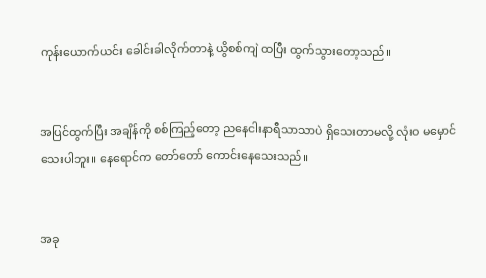ကုန်းယောက်ယင်း ခေါင်းခါလိုက်တာနဲ့ ယွိစစ်ကျဲ ထပြီး ထွက်သွားတော့သည်။


အပြင်ထွက်ပြီး အချိန်ကို စစ်ကြည့်တော့ ညနေငါးနာရီသာသာပဲ ရှိသေးတာမလို့ လုံးဝ မမှောင်သေးပါဘူး။ နေရောင်က တော်တော် ကောင်းနေသေးသည်။


အခု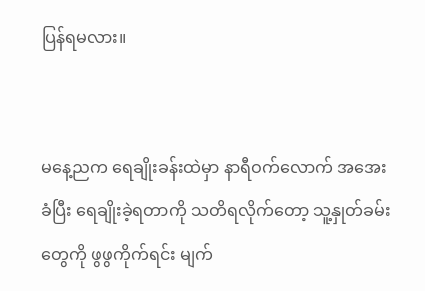ပြန်ရမလား။


မနေ့ညက ရေချိုးခန်းထဲမှာ နာရီဝက်လောက် အအေးခံပြီး ရေချိုးခဲ့ရတာကို သတိရလိုက်တော့ သူ့နှုတ်ခမ်းတွေကို ဖွဖွကိုက်ရင်း မျက်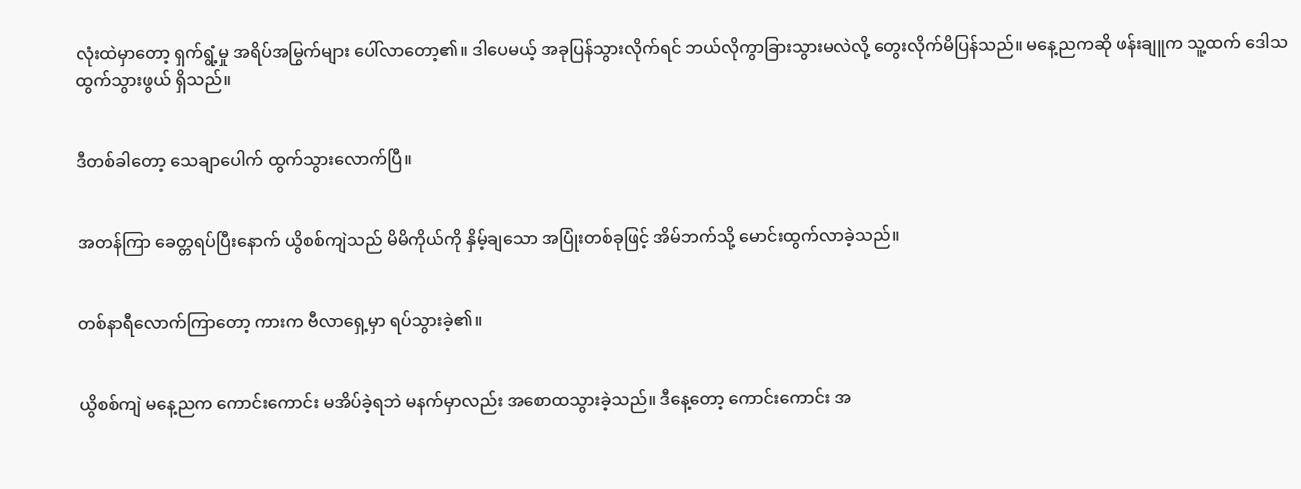လုံးထဲမှာတော့ ရှက်ရွံ့မှု အရိပ်အမြွက်များ ပေါ်လာတော့၏။ ဒါပေမယ့် အခုပြန်သွားလိုက်ရင် ဘယ်လိုကွာခြားသွားမလဲလို့ တွေးလိုက်မိပြန်သည်။ မနေ့ညကဆို ဖန်းချူက သူ့ထက် ဒေါသထွက်သွားဖွယ် ရှိသည်။


ဒီတစ်ခါတော့ သေချာပေါက် ထွက်သွားလောက်ပြီ။


အတန်ကြာ ခေတ္တရပ်ပြီးနောက် ယွိစစ်ကျဲသည် မိမိကိုယ်ကို နှိမ့်ချသော အပြုံးတစ်ခုဖြင့် အိမ်ဘက်သို့ မောင်းထွက်လာခဲ့သည်။


တစ်နာရီလောက်ကြာတော့ ကားက ဗီလာရှေ့မှာ ရပ်သွားခဲ့၏။


ယွိစစ်ကျဲ မနေ့ညက ကောင်းကောင်း မအိပ်ခဲ့ရဘဲ မနက်မှာလည်း အစောထသွားခဲ့သည်။ ဒီနေ့တော့ ကောင်းကောင်း အ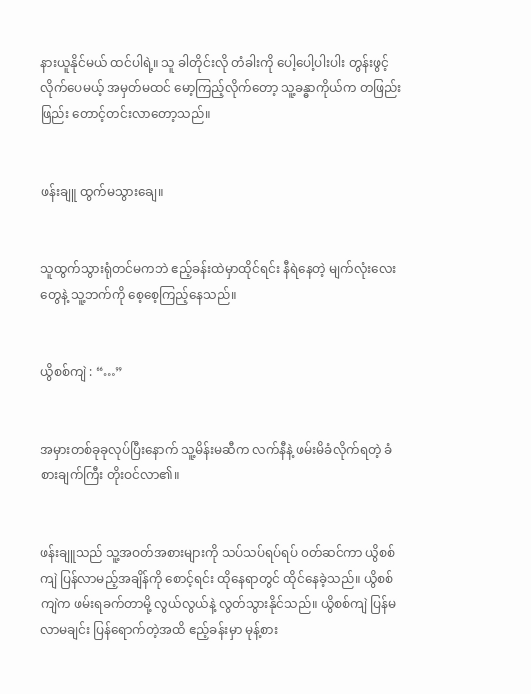နားယူနိုင်မယ် ထင်ပါရဲ့။ သူ ခါတိုင်းလို တံခါးကို ပေါ့ပေါ့ပါးပါး တွန်းဖွင့်လိုက်ပေမယ့် အမှတ်မထင် မော့ကြည့်လိုက်တော့ သူ့ခန္ဓာကိုယ်က တဖြည်းဖြည်း တောင့်တင်းလာတော့သည်။


ဖန်းချူ ထွက်မသွားချေ။


သူထွက်သွားရုံတင်မကဘဲ ဧည့်ခန်းထဲမှာထိုင်ရင်း နီရဲနေတဲ့ မျက်လုံးလေးတွေနဲ့ သူ့ဘက်ကို စေ့စေ့ကြည့်နေသည်။


ယွိစစ်ကျဲ : “…”


အမှားတစ်ခုခုလုပ်ပြီးနောက် သူ့မိန်းမဆီက လက်နီနဲ့ ဖမ်းမိခံလိုက်ရတဲ့ ခံစားချက်ကြီး တိုးဝင်လာ၏။


ဖန်းချူသည် သူ့အဝတ်အစားများကို သပ်သပ်ရပ်ရပ် ၀တ်ဆင်ကာ ယွိစစ်ကျဲ ပြန်လာမည့်အချိန်ကို စောင့်ရင်း ထိုနေရာတွင် ထိုင်နေခဲ့သည်။ ယွိစစ်ကျဲက ဖမ်းရခက်တာမို့ လွယ်လွယ်နဲ့ လွတ်သွားနိုင်သည်။ ယွိစစ်ကျဲ ပြန်မလာမချင်း ပြန်ရောက်တဲ့အထိ ဧည့်ခန်းမှာ မုန့်စား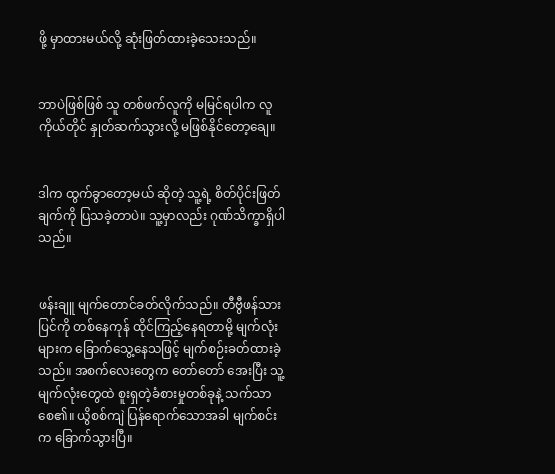ဖို့ မှာထားမယ်လို့ ဆုံးဖြတ်ထားခဲ့သေးသည်။


ဘာပဲဖြစ်ဖြစ် သူ တစ်ဖက်လူကို မမြင်ရပါက လူကိုယ်တိုင် နှုတ်ဆက်သွားလို့ မဖြစ်နိုင်တော့ချေ။


ဒါက ထွက်ခွာတော့မယ် ဆိုတဲ့ သူ့ရဲ့ စိတ်ပိုင်းဖြတ်ချက်ကို ပြသခဲ့တာပဲ။ သူ့မှာလည်း ဂုဏ်သိက္ခာရှိပါသည်။


ဖန်းချူ မျက်တောင်ခတ်လိုက်သည်။ တီဗွီဖန်သားပြင်ကို တစ်နေကုန် ထိုင်ကြည့်နေရတာမို့ မျက်လုံးများက ခြောက်သွေ့နေသဖြင့် မျက်စဉ်းခတ်ထားခဲ့သည်။ အစက်လေးတွေက တော်တော် အေးပြီး သူ့မျက်လုံးတွေထဲ စူးရှတဲ့ခံစားမှုတစ်ခုနဲ့ သက်သာစေ၏။ ယွိစစ်ကျဲ ပြန်ရောက်သောအခါ မျက်စင်းက ခြောက်သွားပြီ။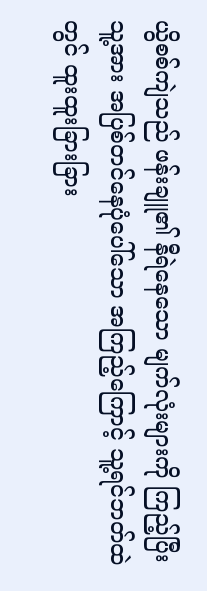ယွိစစ်ကျဲသည် ဖန်းချူ၏ နီရဲနေသော မျက်လုံးများကို ကြည့်ပြီး သူ့အား အပြစ်တင်နေပုံပေါ်သော အကြည့်ကြောင့် သူ့ရင်ဘတ်ထဲတွင် ထူးထူးခြားခြား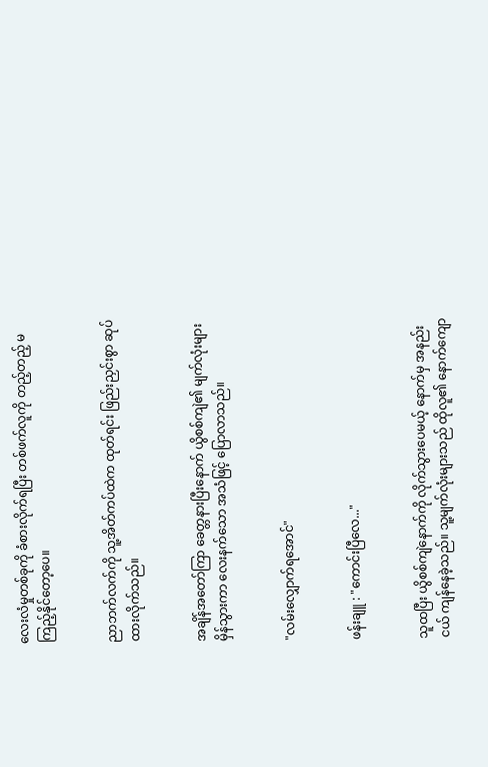လေးလံမှုတစ်ခုကို ခံစားလိုက်ရပြီး တစ်ဖက်လူကို တည့်တည့် မကြည့်နိုင်တော့ပေ။


ညာဘက်လက်ကို သူ့အိတ်ကပ်ထဲက ထုတ်ရင်း ဖြည်းညှင်းစွာ ဆုပ်ထားလိုက်သည်။


အချိန်အတော်ကြာ ခေတ္တနားပြီးနောက် ယွိစစ်ကျဲ၏ မျက်လုံးများ မှိန်သွားကာ လေးနက်သော အသံဖြင့် ပြောလာသည်။


"လမ်းလျှောက်ရအောင်"


ဖန်းချူ : "ကောင်းပြီလေ..."


သူထပြီး ယွိစစ်ကျဲနောက်ကို လိုက်သွားပေမယ့် နောက်မှ အနည်းငယ် ကျန်နေခဲ့သည်။ သူ့မျက်လုံးများသည် ထိုလူ၏ နောက်ကျော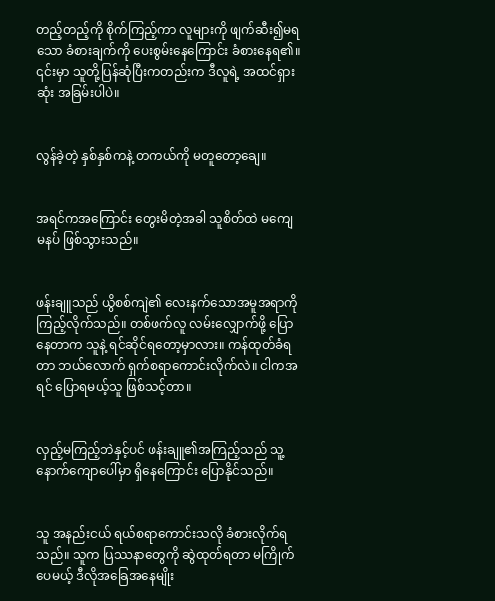တည့်တည့်ကို စိုက်ကြည့်ကာ လူများကို ဖျက်ဆီး၍မရသော ခံစားချက်ကို ပေးစွမ်းနေကြောင်း ခံစားနေရ၏။ ၎င်းမှာ သူတို့ပြန်ဆုံပြီးကတည်းက ဒီလူရဲ့ အထင်ရှားဆုံး အခြမ်းပါပဲ။


လွန်ခဲ့တဲ့ နှစ်နှစ်ကနဲ့ တကယ်ကို မတူတော့ချေ။


အရင်ကအကြောင်း တွေးမိတဲ့အခါ သူစိတ်ထဲ မကျေမနပ် ဖြစ်သွားသည်။


ဖန်းချူသည် ယွိစစ်ကျဲ၏ လေးနက်သောအမူအရာကို ကြည့်လိုက်သည်။ တစ်ဖက်လူ လမ်းလျှောက်ဖို့ ပြောနေတာက သူနဲ့ ရင်ဆိုင်ရတော့မှာလား။ ကန်ထုတ်ခံရတာ ဘယ်လောက် ရှက်စရာကောင်းလိုက်လဲ။ ငါကအရင် ပြောရမယ့်သူ ဖြစ်သင့်တာ။


လှည့်မကြည့်ဘဲနှင့်ပင် ဖန်းချူ၏အကြည့်သည် သူ့နောက်ကျောပေါ်မှာ ရှိနေကြောင်း ပြောနိုင်သည်။


သူ အနည်းငယ် ရယ်စရာကောင်းသလို ခံစားလိုက်ရသည်။ သူက ပြဿနာတွေကို ဆွဲထုတ်ရတာ မကြိုက်ပေမယ့် ဒီလိုအခြေအနေမျိုး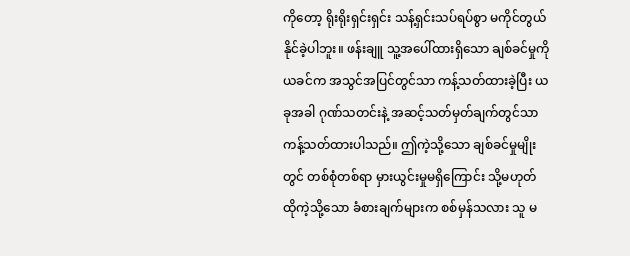ကိုတော့ ရိုးရိုးရှင်းရှင်း သန့်ရှင်းသပ်ရပ်စွာ မကိုင်တွယ်နိုင်ခဲ့ပါဘူး။ ဖန်းချူ သူ့အပေါ်ထားရှိသော ချစ်ခင်မှုကို ယခင်က အသွင်အပြင်တွင်သာ ကန့်သတ်ထားခဲ့ပြီး ယခုအခါ ဂုဏ်သတင်းနဲ့ အဆင့်သတ်မှတ်ချက်တွင်သာ ကန့်သတ်ထားပါသည်။ ဤကဲ့သို့သော ချစ်ခင်မှုမျိုးတွင် တစ်စုံတစ်ရာ မှားယွင်းမှုမရှိကြောင်း သို့မဟုတ် ထိုကဲ့သို့သော ခံစားချက်များက စစ်မှန်သလား သူ မ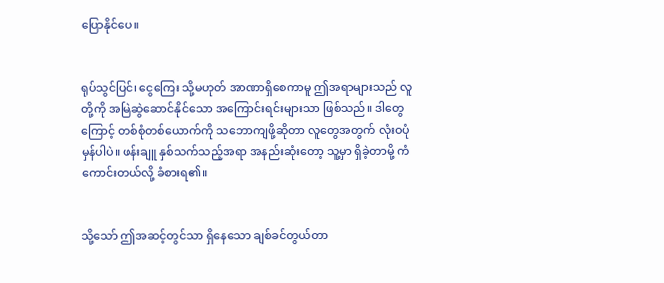ပြောနိုင်ပေ။


ရုပ်သွင်ပြင်၊ ငွေကြေး သို့မဟုတ် အာဏာရှိစေကာမူ ဤအရာများသည် လူတို့ကို အမြဲဆွဲဆောင်နိုင်သော အကြောင်းရင်းများသာ ဖြစ်သည်။ ဒါတွေကြောင့် တစ်စုံတစ်ယောက်ကို သဘောကျဖို့ဆိုတာ လူတွေအတွက် လုံးဝပုံမှန်ပါပဲ။ ဖန်းချူ နှစ်သက်သည့်အရာ အနည်းဆုံးတော့ သူ့မှာ ရှိခဲ့တာမို့ ကံကောင်းတယ်လို့ ခံစားရ၏။


သို့သော် ဤအဆင့်တွင်သာ ရှိနေသော ချစ်ခင်တွယ်တာ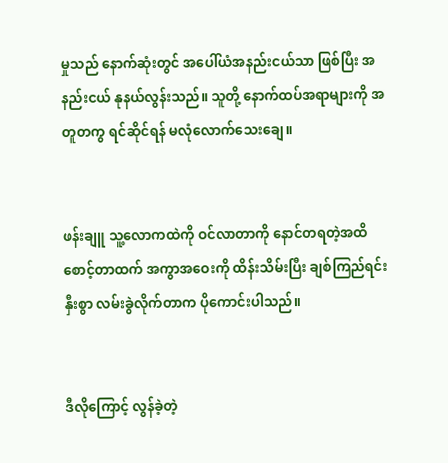မှုသည် နောက်ဆုံးတွင် အပေါ်ယံအနည်းငယ်သာ ဖြစ်ပြီး အနည်းငယ် နုနယ်လွန်းသည်။ သူတို့ နောက်ထပ်အရာများကို အတူတကွ ရင်ဆိုင်ရန် မလုံလောက်သေးချေ။


ဖန်းချူ သူ့လောကထဲကို ဝင်လာတာကို နောင်တရတဲ့အထိ စောင့်တာထက် အကွာအဝေးကို ထိန်းသိမ်းပြီး ချစ်ကြည်ရင်းနှီးစွာ လမ်းခွဲလိုက်တာက ပိုကောင်းပါသည်။


ဒီလိုကြောင့် လွန်ခဲ့တဲ့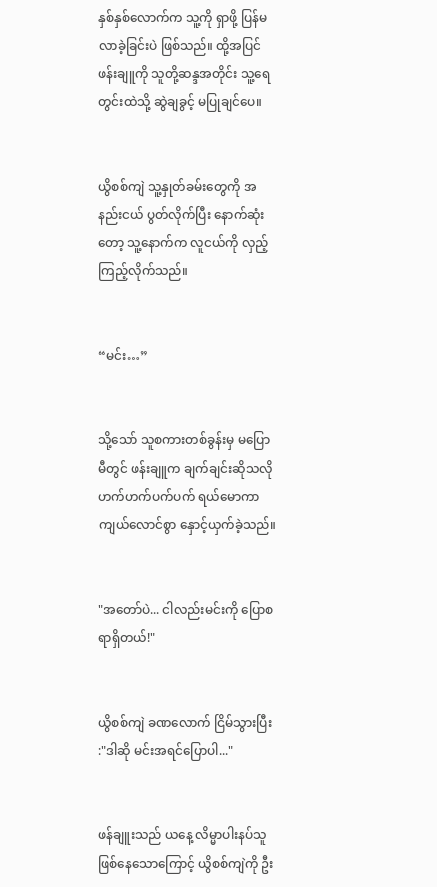နှစ်နှစ်လောက်က သူ့ကို ရှာဖို့ ပြန်မလာခဲ့ခြင်းပဲ ဖြစ်သည်။ ထို့အပြင် ဖန်းချူကို သူတို့ဆန္ဒအတိုင်း သူ့ရေတွင်းထဲသို့ ဆွဲချခွင့် မပြုချင်ပေ။


ယွိစစ်ကျဲ သူ့နှုတ်ခမ်းတွေကို အနည်းငယ် ပွတ်လိုက်ပြီး နောက်ဆုံးတော့ သူ့နောက်က လူငယ်ကို လှည့်ကြည့်လိုက်သည်။


“မင်း…”


သို့သော် သူစကားတစ်ခွန်းမှ မပြောမီတွင် ဖန်းချူက ချက်ချင်းဆိုသလို ဟက်ဟက်ပက်ပက် ရယ်မောကာ ကျယ်လောင်စွာ နှောင့်ယှက်ခဲ့သည်။


"အတော်ပဲ... ငါလည်းမင်းကို ပြောစရာရှိတယ်!"


ယွိစစ်ကျဲ ခဏလောက် ငြိမ်သွားပြီး :"ဒါဆို မင်းအရင်ပြောပါ..."


ဖန်ချူးသည် ယနေ့ လိမ္မာပါးနပ်သူ ဖြစ်နေသောကြောင့် ယွိစစ်ကျဲကို ဦး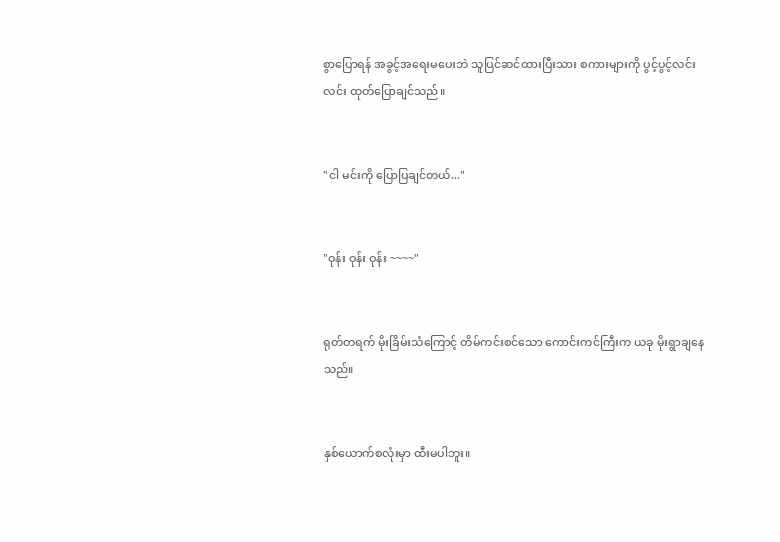စွာပြောရန် အခွင့်အရေးမပေးဘဲ သူပြင်ဆင်ထားပြီးသား စကားများကို ပွင့်ပွင့်လင်းလင်း ထုတ်ပြောချင်သည်။


"ငါ မင်းကို ပြောပြချင်တယ်..."


"ဝုန်း ဝုန်း ဝုန်း ~~~~"


ရုတ်တရက် မိုးခြိမ်းသံကြောင့် တိမ်ကင်းစင်သော ကောင်းကင်ကြီးက ယခု မိုးရွာချနေသည်။


နှစ်ယောက်စလုံးမှာ ထီးမပါဘူး။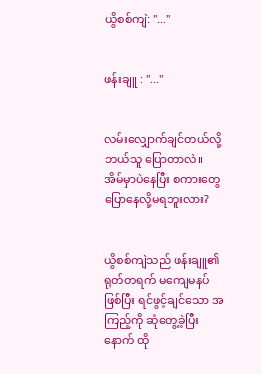ယွိစစ်ကျဲ: "..."


ဖန်းချူ : "..."


လမ်းလျှောက်ချင်တယ်လို့ ဘယ်သူ ပြောတာလဲ။ အိမ်မှာပဲနေပြီး စကားတွေ ပြောနေလို့မရဘူးလား?


ယွိစစ်ကျဲသည် ဖန်းချူ၏ ရုတ်တရက် မကျေမနပ်ဖြစ်ပြီး ရင်ဖွင့်ချင်သော အကြည့်ကို ဆုံတွေ့ခဲ့ပြီးနောက် ထို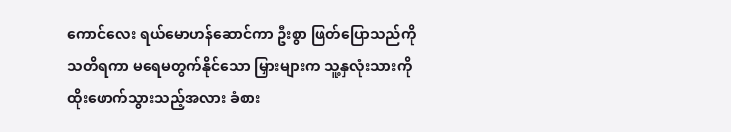ကောင်လေး ရယ်မောဟန်ဆောင်ကာ ဦးစွာ ဖြတ်ပြောသည်ကို သတိရကာ မရေမတွက်နိုင်သော မြှားများက သူ့နှလုံးသားကို ထိုးဖောက်သွားသည့်အလား ခံစား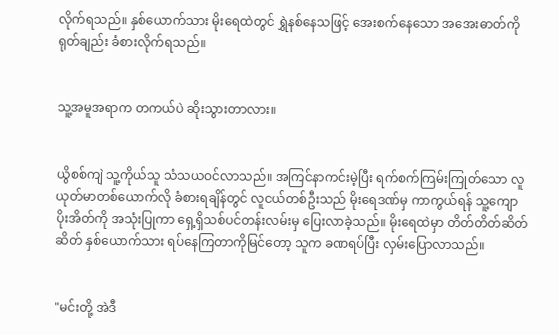လိုက်ရသည်။ နှစ်ယောက်သား မိုးရေထဲတွင် ရွှဲနစ်နေသဖြင့် အေးစက်နေသော အအေးဓာတ်ကို ရုတ်ချည်း ခံစားလိုက်ရသည်။


သူ့အမူအရာက တကယ်ပဲ ဆိုးသွားတာလား။


ယွိစစ်ကျဲ သူ့ကိုယ်သူ သံသယဝင်လာသည်။ အကြင်နာကင်းမဲ့ပြီး ရက်စက်ကြမ်းကြုတ်သော လူယုတ်မာတစ်ယောက်လို ခံစားရချိန်တွင် လူငယ်တစ်ဦးသည် မိုးရေဒဏ်မှ ကာကွယ်ရန် သူ့ကျောပိုးအိတ်ကို အသုံးပြုကာ ရှေ့ရှိသစ်ပင်တန်းလမ်းမှ ပြေးလာခဲ့သည်။ မိုးရေထဲမှာ တိတ်တိတ်ဆိတ်ဆိတ် နှစ်ယောက်သား ရပ်နေကြတာကိုမြင်တော့ သူက ခဏရပ်ပြီး လှမ်းပြောလာသည်။


"မင်းတို့ အဲဒီ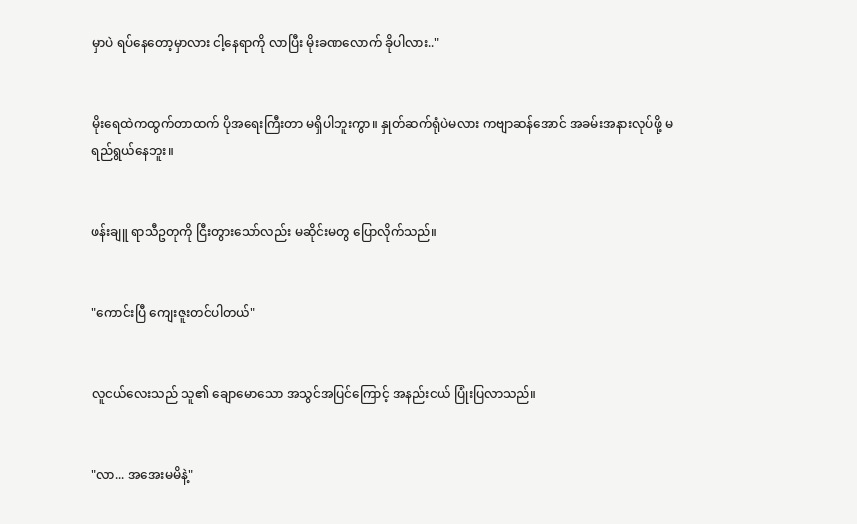မှာပဲ ရပ်နေတော့မှာလား ငါ့နေရာကို လာပြီး မိုးခဏလောက် ခိုပါလား.."


မိုးရေထဲကထွက်တာထက် ပိုအရေးကြီးတာ မရှိပါဘူးကွာ။ နှုတ်ဆက်ရုံပဲမလား ကဗျာဆန်အောင် အခမ်းအနားလုပ်ဖို့ မရည်ရွယ်နေဘူး။


ဖန်းချူ ရာသီဥတုကို ငြီးတွားသော်လည်း မဆိုင်းမတွ ပြောလိုက်သည်။


"ကောင်းပြီ ကျေးဇူးတင်ပါတယ်"


လူငယ်လေးသည် သူ၏ ချောမောသော အသွင်အပြင်ကြောင့် အနည်းငယ် ပြုံးပြလာသည်။


"လာ... အအေးမမိနဲ့"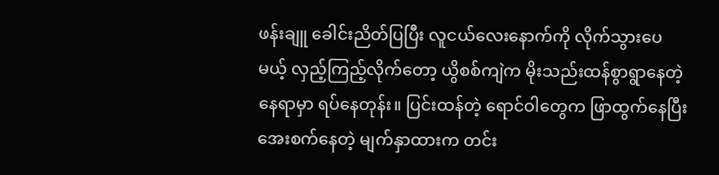ဖန်းချူ ခေါင်းညိတ်ပြပြီး လူငယ်လေးနောက်ကို လိုက်သွားပေမယ့် လှည့်ကြည့်လိုက်တော့ ယွိစစ်ကျဲက မိုးသည်းထန်စွာရွာနေတဲ့ နေရာမှာ ရပ်နေတုန်း။ ပြင်းထန်တဲ့ ရောင်ဝါတွေက ဖြာထွက်နေပြီး အေးစက်နေတဲ့ မျက်နှာထားက တင်း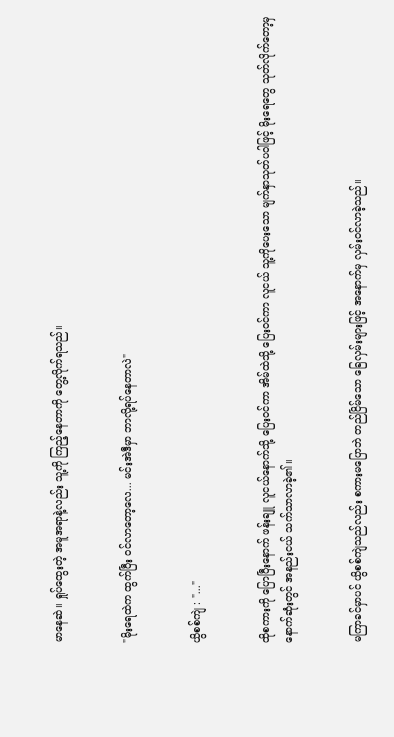မာနေဆဲ။ ရှုပ်ထွေးတဲ့ အမူအရာနဲ့လည်း သူ့ကို ကြည့်နေတာကို တွေ့လိုက်ရသည်။


"မိုးရေထဲက ထွက်ပြီး ဝင်လာတော့လေ... မင်းအဲဒီမှာ ဘာလို့ရပ်နေတာလဲ"


ယွိစစ်ကျဲ : "..."


ထိုစကားကို ပြောပြီးနောက် ဖန်းချူ လူငယ်နောက်သို့ ပြေးဝင်ကာ အိမ်ထဲသို့ ပြေးဝင်ကာ လူငယ် သူ့ကိုပေးသော မျက်နှာသုတ်ပဝါဖြင့် မိုးရေတွေ သုတ်လိုက်တော့မှ နောက်ဆုံးတွင် အနည်းငယ် သက်သာလာခဲ့၏။


မကြာခင်မှာပင် ယွိစစ်ကျဲသည်လည်း စကားမပြောဘဲ တည်ငြိမ်သော ခြေလှမ်းများဖြင့် အနောက်မှ လှမ်းဝင်လာခဲ့သည်။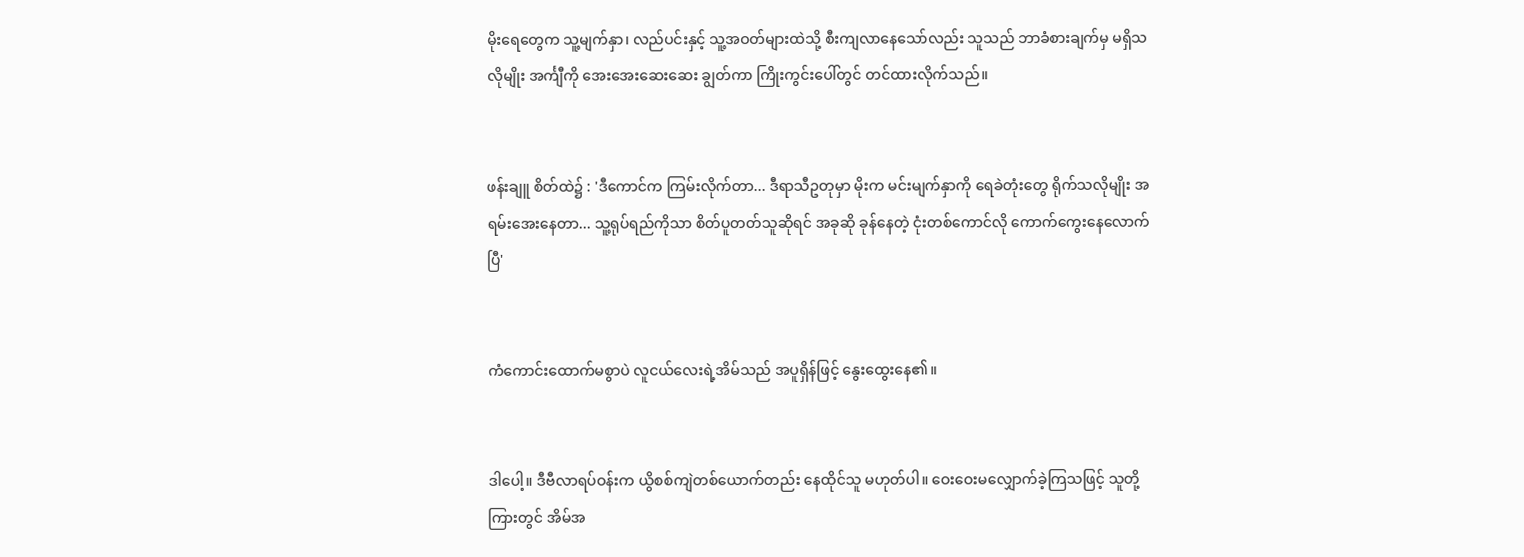မိုးရေတွေက သူ့မျက်နှာ၊ လည်ပင်းနှင့် သူ့အဝတ်များထဲသို့ စီးကျလာနေသော်လည်း သူသည် ဘာခံစားချက်မှ မရှိသလိုမျိုး အင်္ကျီကို အေးအေးဆေးဆေး ချွတ်ကာ ကြိုးကွင်းပေါ်တွင် တင်ထားလိုက်သည်။


ဖန်းချူ စိတ်ထဲ၌ : 'ဒီကောင်က ကြမ်းလိုက်တာ... ဒီရာသီဥတုမှာ မိုးက မင်းမျက်နှာကို ရေခဲတုံးတွေ ရိုက်သလိုမျိုး အရမ်းအေးနေတာ... သူ့ရုပ်ရည်ကိုသာ စိတ်ပူတတ်သူဆိုရင် အခုဆို ခုန်နေတဲ့ ငုံးတစ်ကောင်လို ကောက်ကွေးနေလောက်ပြီ'


ကံကောင်းထောက်မစွာပဲ လူငယ်လေးရဲ့အိမ်သည် အပူရှိန်ဖြင့် နွေးထွေးနေ၏။


ဒါပေါ့။ ဒီဗီလာရပ်ဝန်းက ယွိစစ်ကျဲတစ်ယောက်တည်း နေထိုင်သူ မဟုတ်ပါ။ ဝေးဝေးမလျှောက်ခဲ့ကြသဖြင့် သူတို့ကြားတွင် အိမ်အ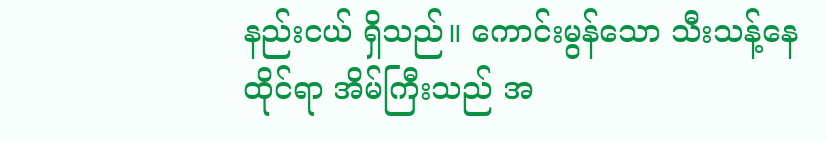နည်းငယ် ရှိသည်။ ကောင်းမွန်သော သီးသန့်နေထိုင်ရာ အိမ်ကြီးသည် အ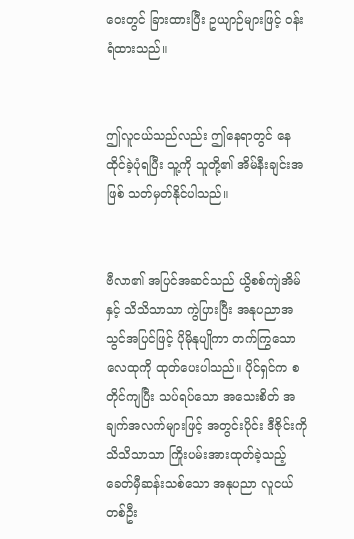ဝေးတွင် ခြားထားပြီး ဥယျာဉ်များဖြင့် ဝန်းရံထားသည်။


ဤလူငယ်သည်လည်း ဤနေရာတွင် နေထိုင်ခဲ့ပုံရပြီး သူ့ကို သူတို့၏ အိမ်နီးချင်းအဖြစ် သတ်မှတ်နိုင်ပါသည်။


ဗီလာ၏ အပြင်အဆင်သည် ယွိစစ်ကျဲအိမ်နှင့် သိသိသာသာ ကွဲပြားပြီး အနုပညာအသွင်အပြင်ဖြင့် ပိုမိုနုပျိုကာ တက်ကြွသောလေထုကို ထုတ်ပေးပါသည်။ ပိုင်ရှင်က စတိုင်ကျပြီး သပ်ရပ်သော အသေးစိတ် အချက်အလက်များဖြင့် အတွင်းပိုင်း ဒီဇိုင်းကို သိသိသာသာ ကြိုးပမ်းအားထုတ်ခဲ့သည့် ခေတ်မှီဆန်းသစ်သော အနုပညာ လူငယ်တစ်ဦး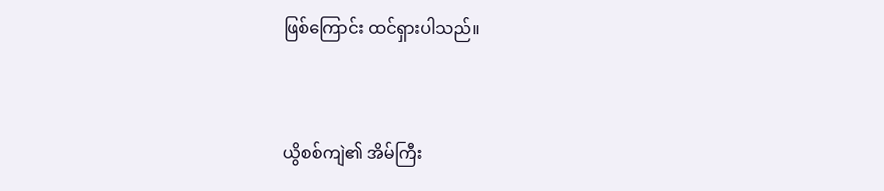ဖြစ်ကြောင်း ထင်ရှားပါသည်။


ယွိစစ်ကျဲ၏ အိမ်ကြီး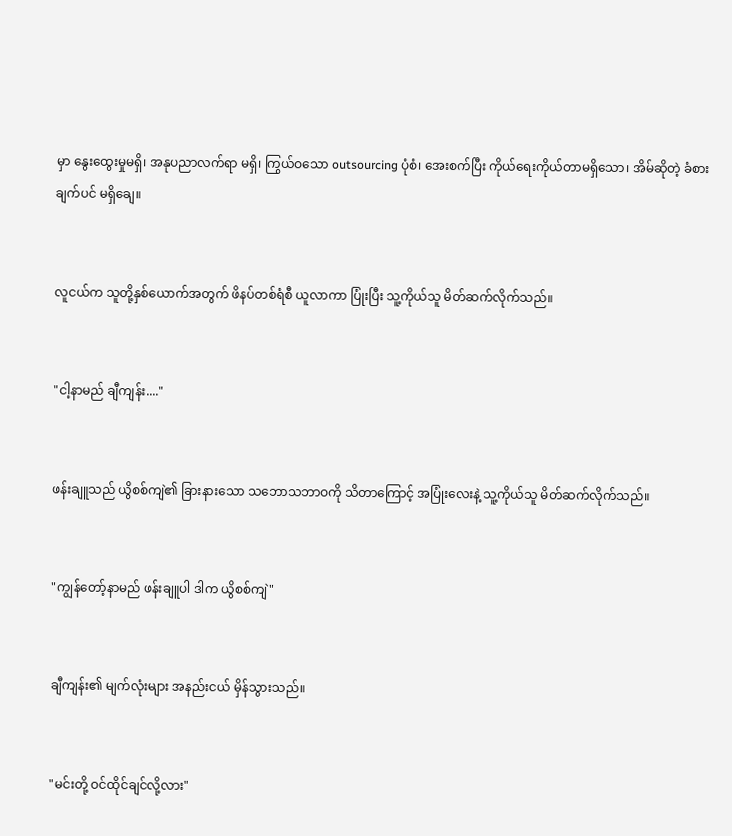မှာ နွေးထွေးမှုမရှိ၊ အနုပညာလက်ရာ မရှိ၊ ကြွယ်ဝသော outsourcing ပုံစံ၊ အေးစက်ပြီး ကိုယ်ရေးကိုယ်တာမရှိသော၊ အိမ်ဆိုတဲ့ ခံစားချက်ပင် မရှိချေ။


လူငယ်က သူတို့နှစ်ယောက်အတွက် ဖိနပ်တစ်ရံစီ ယူလာကာ ပြုံးပြီး သူ့ကိုယ်သူ မိတ်ဆက်လိုက်သည်။


"ငါ့နာမည် ချီကျန်း...."


ဖန်းချူသည် ယွိစစ်ကျဲ၏ ခြားနားသော သဘောသဘာဝကို သိတာကြောင့် အပြုံးလေးနဲ့ သူ့ကိုယ်သူ မိတ်ဆက်လိုက်သည်။


"ကျွန်တော့်နာမည် ဖန်းချူပါ ဒါက ယွိစစ်ကျဲ"


ချီကျန်း၏ မျက်လုံးများ အနည်းငယ် မှိန်သွားသည်။


"မင်းတို့ ဝင်ထိုင်ချင်လို့လား"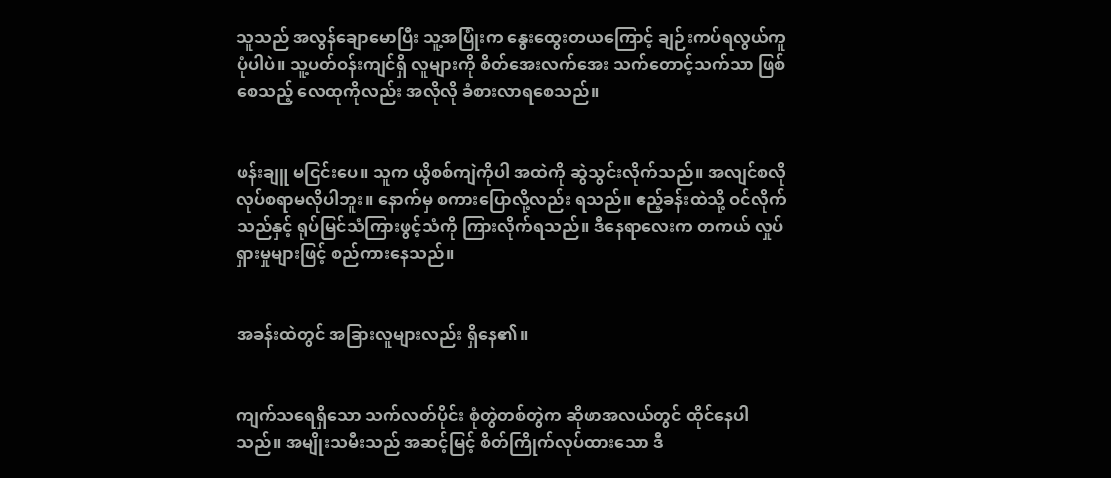သူသည် အလွန်ချောမောပြီး သူ့အပြုံးက နွေးထွေးတယကြောင့် ချဉ်းကပ်ရလွယ်ကူပုံပါပဲ။ သူ့ပတ်ဝန်းကျင်ရှိ လူများကို စိတ်အေးလက်အေး သက်တောင့်သက်သာ ဖြစ်စေသည့် လေထုကိုလည်း အလိုလို ခံစားလာရစေသည်။


ဖန်းချူ မငြင်းပေ။ သူက ယွိစစ်ကျဲကိုပါ အထဲကို ဆွဲသွင်းလိုက်သည်။ အလျင်စလို လုပ်စရာမလိုပါဘူး။ နောက်မှ စကားပြောလို့လည်း ရသည်။ ဧည့်ခန်းထဲသို့ ဝင်လိုက်သည်နှင့် ရုပ်မြင်သံကြားဖွင့်သံကို ကြားလိုက်ရသည်။ ဒီနေရာလေးက တကယ် လှုပ်ရှားမှုများဖြင့် စည်ကားနေသည်။


အခန်းထဲတွင် အခြားလူများလည်း ရှိနေ၏။


ကျက်သရေရှိသော သက်လတ်ပိုင်း စုံတွဲတစ်တွဲက ဆိုဖာအလယ်တွင် ထိုင်နေပါသည်။ အမျိုးသမီးသည် အဆင့်မြင့် စိတ်ကြိုက်လုပ်ထားသော ဒီ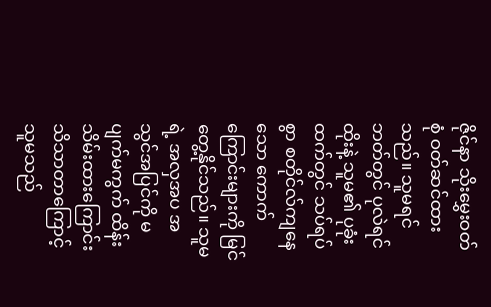ဇိုင်နာ သိုးမွှေးဝတ်စုံ ဝတ်ဆင်ထားသည်။ သူမရင်ဘတ်တွင် ပုလဲရင်ထိုးနဲ့ သူမ၏ ပုခုံးထက်တွင် သပ်ရပ်စွာ စတိုင်လ်ကျနေသော ကောက်ကြောင်းများကို မြင်တွေ့နိုင်သည်။ သူမရဲ့ အလှအပ အသွင်အပြင်ကို မပျက်မကွက် ထိန်းသိမ်းထားကြောင်း သိသာတာကြောင့် သူမသည်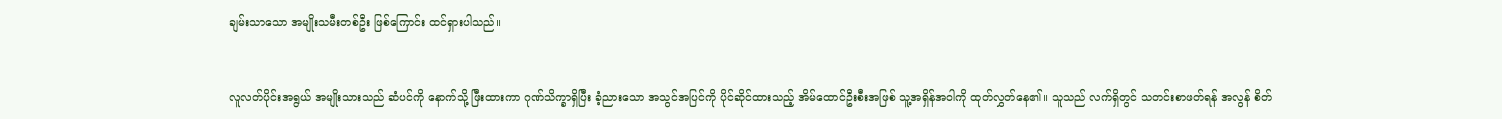ချမ်းသာသော အမျိုးသမီးတစ်ဦး ဖြစ်ကြောင်း ထင်ရှားပါသည်။


လူလတ်ပိုင်းအရွယ် အမျိုးသားသည် ဆံပင်ကို နောက်သို့ ဖြီးထားကာ ဂုဏ်သိက္ခာရှိပြီး ခံ့ညားသော အသွင်အပြင်ကို ပိုင်ဆိုင်ထားသည့် အိမ်ထောင်ဦးစီးအဖြစ် သူ့အရှိန်အဝါကို ထုတ်လွှတ်နေ၏။ သူသည် လက်ရှိတွင် သတင်းစာဖတ်ရန် အလွန် စိတ်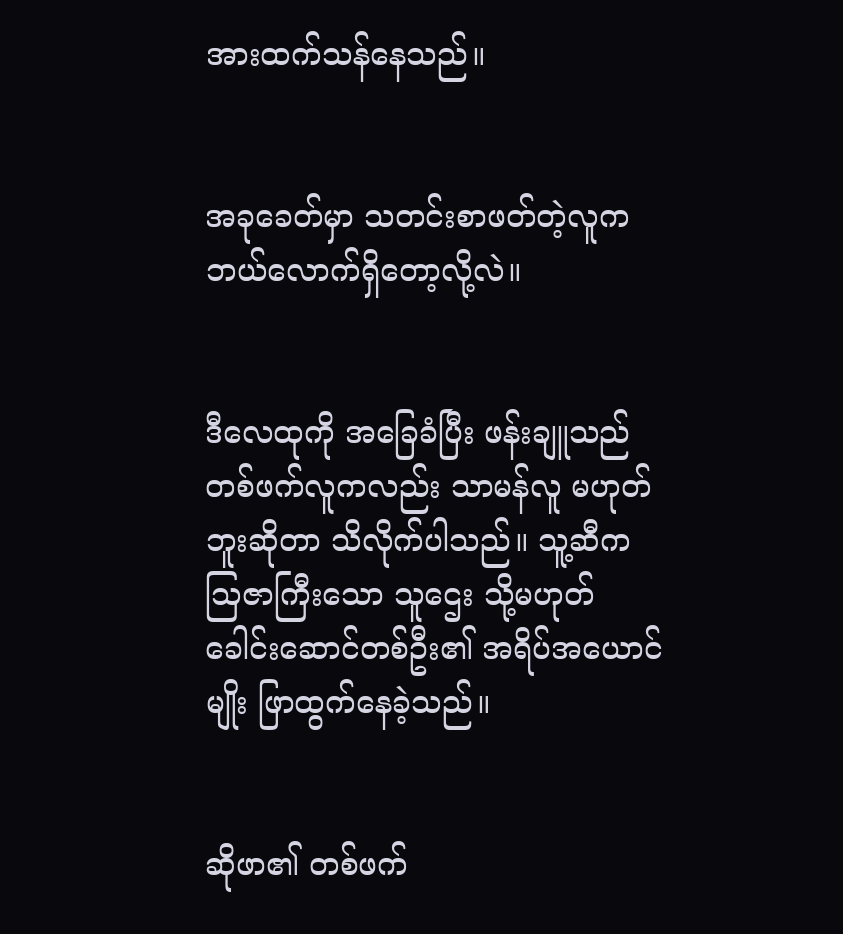အားထက်သန်နေသည်။


အခုခေတ်မှာ သတင်းစာဖတ်တဲ့လူက ဘယ်လောက်ရှိတော့လို့လဲ။


ဒီလေထုကို အခြေခံပြီး ဖန်းချူသည် တစ်ဖက်လူကလည်း သာမန်လူ မဟုတ်ဘူးဆိုတာ သိလိုက်ပါသည်။ သူ့ဆီက သြဇာကြီးသော သူဌေး သို့မဟုတ် ခေါင်းဆောင်တစ်ဦး၏ အရိပ်အယောင်မျိုး ဖြာထွက်နေခဲ့သည်။


ဆိုဖာ၏ တစ်ဖက်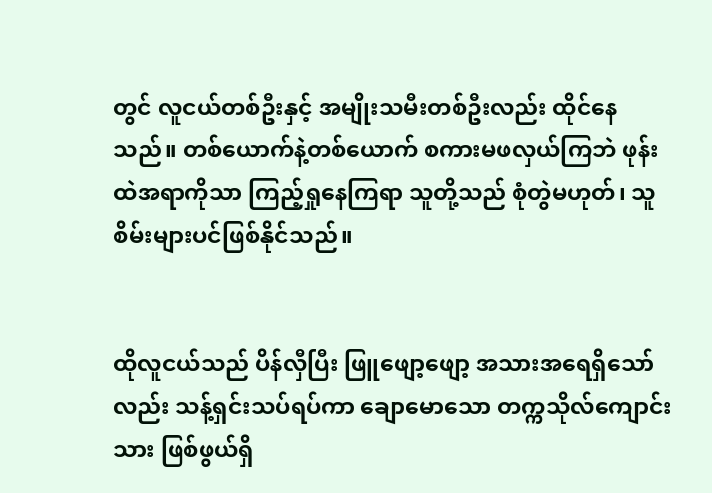တွင် လူငယ်တစ်ဦးနှင့် အမျိုးသမီးတစ်ဦးလည်း ထိုင်နေသည်။ တစ်ယောက်နဲ့တစ်ယောက် စကားမဖလှယ်ကြဘဲ ဖုန်းထဲအရာကိုသာ ကြည့်ရှုနေကြရာ သူတို့သည် စုံတွဲမဟုတ်၊ သူစိမ်းများပင်ဖြစ်နိုင်သည်။


ထိုလူငယ်သည် ပိန်လှီပြီး ဖြူဖျော့ဖျော့ အသားအရေရှိသော်လည်း သန့်ရှင်းသပ်ရပ်ကာ ချောမောသော တက္ကသိုလ်ကျောင်းသား ဖြစ်ဖွယ်ရှိ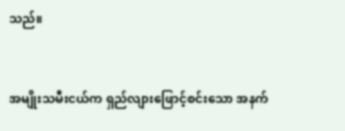သည်။


အမျိုးသမီးငယ်က ရှည်လျားဖြောင့်စင်းသော အနက်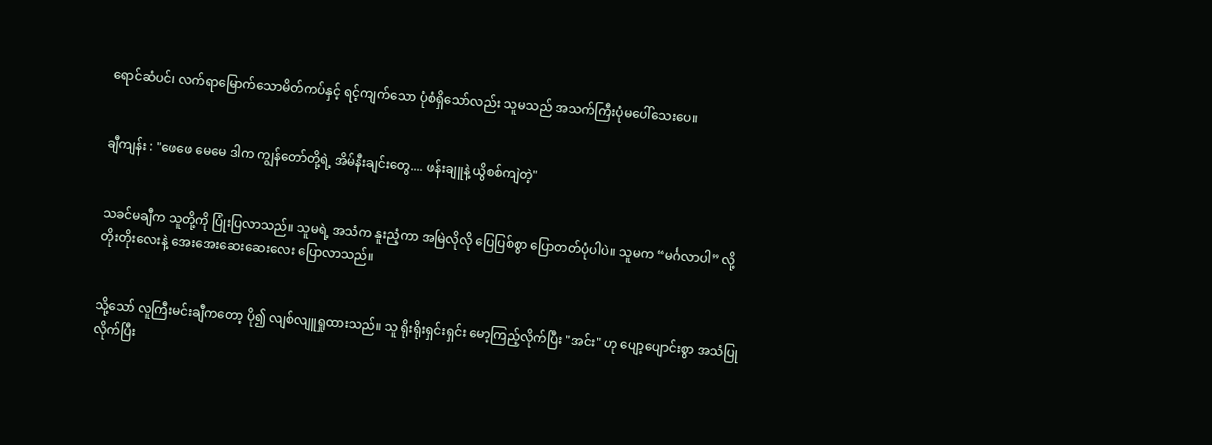ရောင်ဆံပင်၊ လက်ရာမြောက်သောမိတ်ကပ်နှင့် ရင့်ကျက်သော ပုံစံရှိသော်လည်း သူမသည် အသက်ကြီးပုံမပေါ်သေးပေ။


ချီကျန်း : "ဖေဖေ မေမေ ဒါက ကျွန်တော်တို့ရဲ့ အိမ်နီးချင်းတွေ.... ဖန်းချူနဲ့ ယွိစစ်ကျဲတဲ့"


သခင်မချီက သူတို့ကို ပြုံးပြလာသည်။ သူမရဲ့ အသံက နူးညံ့ကာ အမြဲလိုလို ပြေပြစ်စွာ ပြောတတ်ပုံပါပဲ။ သူမက “မင်္ဂလာပါ” လို့ တိုးတိုးလေးနဲ့ အေးအေးဆေးဆေးလေး ပြောလာသည်။


သို့သော် လူကြီးမင်းချီကတော့ ပို၍ လျစ်လျူရှုထားသည်။ သူ ရိုးရိုးရှင်းရှင်း မော့ကြည့်လိုက်ပြီး "အင်း" ဟု ပျော့ပျောင်းစွာ အသံပြုလိုက်ပြီး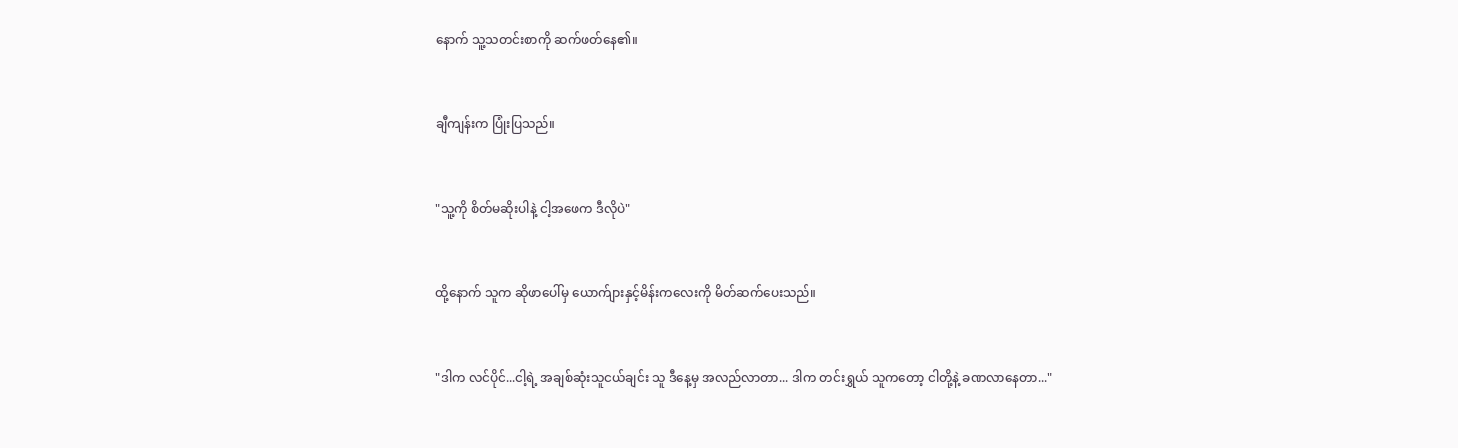နောက် သူ့သတင်းစာကို ဆက်ဖတ်နေ၏။


ချီကျန်းက ပြုံးပြသည်။


"သူ့ကို စိတ်မဆိုးပါနဲ့ ငါ့အဖေက ဒီလိုပဲ"


ထို့နောက် သူက ဆိုဖာပေါ်မှ ယောက်ျားနှင့်မိန်းကလေးကို မိတ်ဆက်ပေးသည်။


"ဒါက လင်ပိုင်...ငါ့ရဲ့ အချစ်ဆုံးသူငယ်ချင်း သူ ဒီနေ့မှ အလည်လာတာ... ဒါက တင်းရွှယ် သူကတော့ ငါတို့နဲ့ ခဏလာနေတာ..."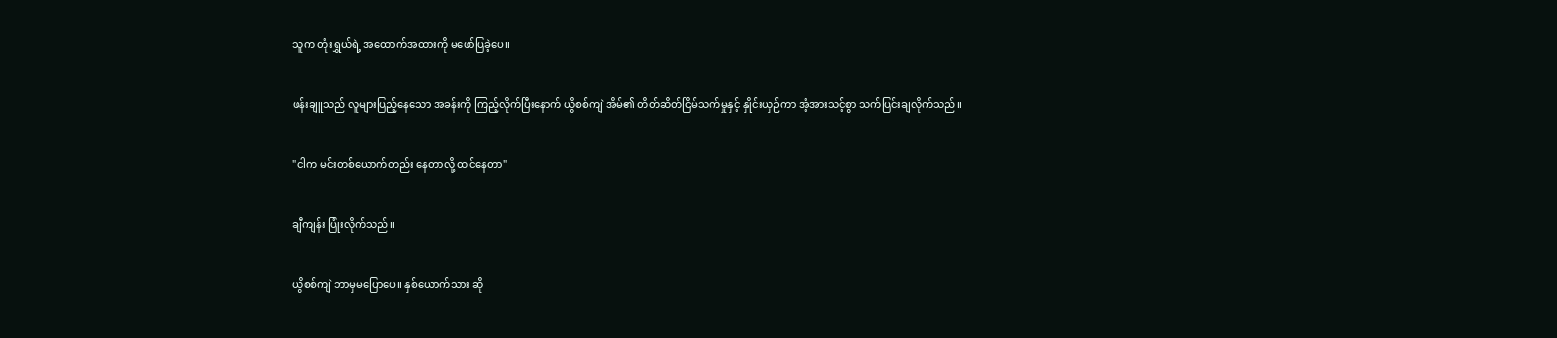သူက တုံးရွှယ်ရဲ့ အထောက်အထားကို မဖော်ပြခဲ့ပေ။


ဖန်းချူသည် လူများပြည့်နေသော အခန်းကို ကြည့်လိုက်ပြီးနောက် ယွိစစ်ကျဲ အိမ်၏ တိတ်ဆိတ်ငြိမ်သက်မှုနှင့် နှိုင်းယှဉ်ကာ အံ့အားသင့်စွာ သက်ပြင်းချလိုက်သည်။


"ငါက မင်းတစ်ယောက်တည်း နေတာလို့ ထင်နေတာ"


ချီကျန်း ပြုံးလိုက်သည်။


ယွိစစ်ကျဲ ဘာမှမပြောပေ။ နှစ်ယောက်သား ဆို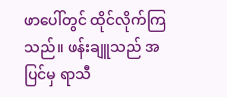ဖာပေါ်တွင် ထိုင်လိုက်ကြသည်။ ဖန်းချူသည် အပြင်မှ ရာသီ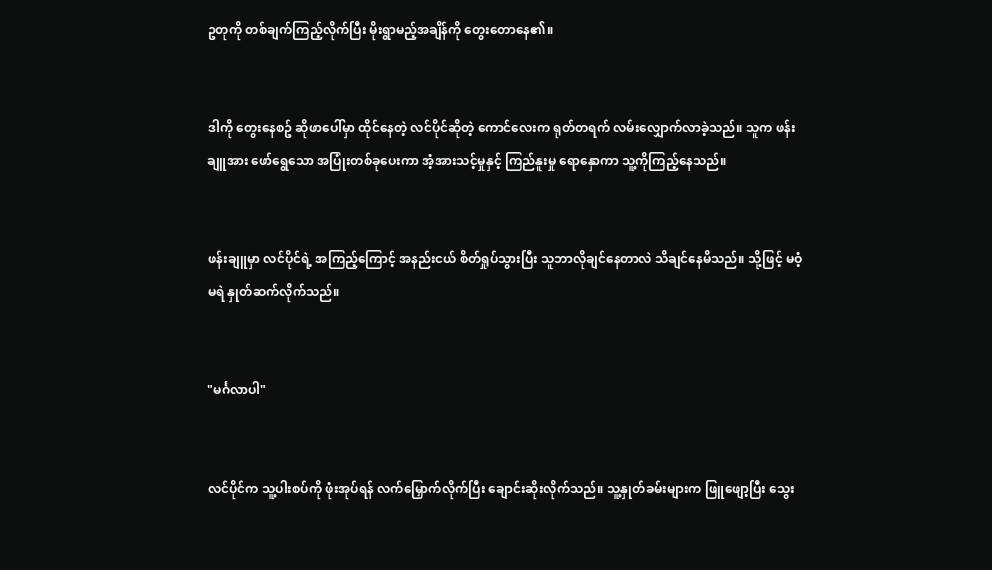ဥတုကို တစ်ချက်ကြည့်လိုက်ပြီး မိုးရွာမည့်အချိန်ကို တွေးတောနေ၏။


ဒါကို တွေးနေစဥ် ဆိုဖာပေါ်မှာ ထိုင်နေတဲ့ လင်ပိုင်ဆိုတဲ့ ကောင်လေးက ရုတ်တရက် လမ်းလျှောက်လာခဲ့သည်။ သူက ဖန်းချူအား ဖော်ရွေသော အပြုံးတစ်ခုပေးကာ အံ့အားသင့်မှုနှင့် ကြည်နူးမှု ရောနှောကာ သူ့ကိုကြည့်နေသည်။


ဖန်းချူမှာ လင်ပိုင်ရဲ့ အကြည့်ကြောင့် အနည်းငယ် စိတ်ရှုပ်သွားပြီး သူဘာလိုချင်နေတာလဲ သိချင်နေမိသည်။ သို့ဖြင့် မဝံ့မရဲ နှုတ်ဆက်လိုက်သည်။


"မင်္ဂလာပါ"


လင်ပိုင်က သူ့ပါးစပ်ကို ဖုံးအုပ်ရန် လက်မြှောက်လိုက်ပြီး ချောင်းဆိုးလိုက်သည်။ သူ့နှုတ်ခမ်းများက ဖြူဖျော့ပြီး သွေး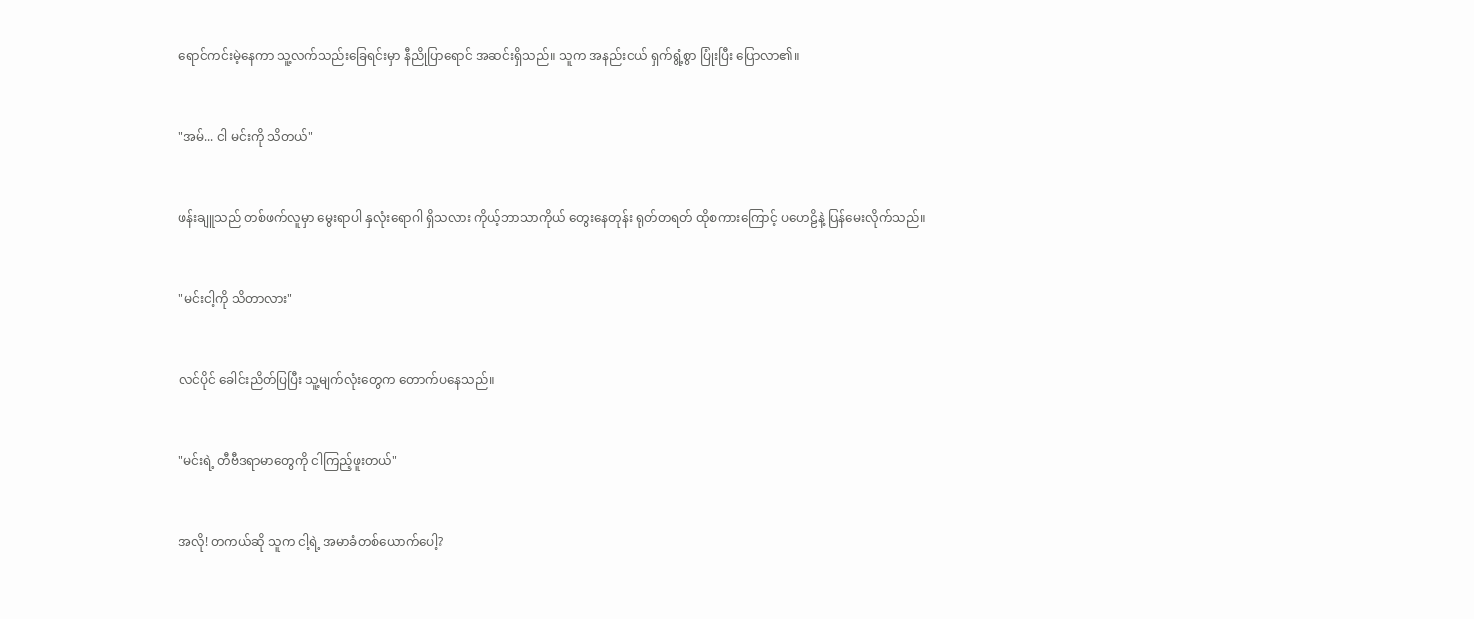ရောင်ကင်းမဲ့နေကာ သူ့လက်သည်းခြေရင်းမှာ နီညိုပြာရောင် အဆင်းရှိသည်။ သူက အနည်းငယ် ရှက်ရွံ့စွာ ပြုံးပြီး ပြောလာ၏။


"အမ်... ငါ မင်းကို သိတယ်"


ဖန်းချူသည် တစ်ဖက်လူမှာ မွေးရာပါ နှလုံးရောဂါ ရှိသလား ကိုယ့်ဘာသာကိုယ် တွေးနေတုန်း ရုတ်တရတ် ထိုစကားကြောင့် ပဟေဠိနဲ့ ပြန်မေးလိုက်သည်။


"မင်းငါ့ကို သိတာလား"


လင်ပိုင် ခေါင်းညိတ်ပြပြီး သူ့မျက်လုံးတွေက တောက်ပနေသည်။


"မင်းရဲ့ တီဗီဒရာမာတွေကို ငါကြည့်ဖူးတယ်"


အလို! တကယ်ဆို သူက ငါ့ရဲ့ အမာခံတစ်ယောက်ပေါ့?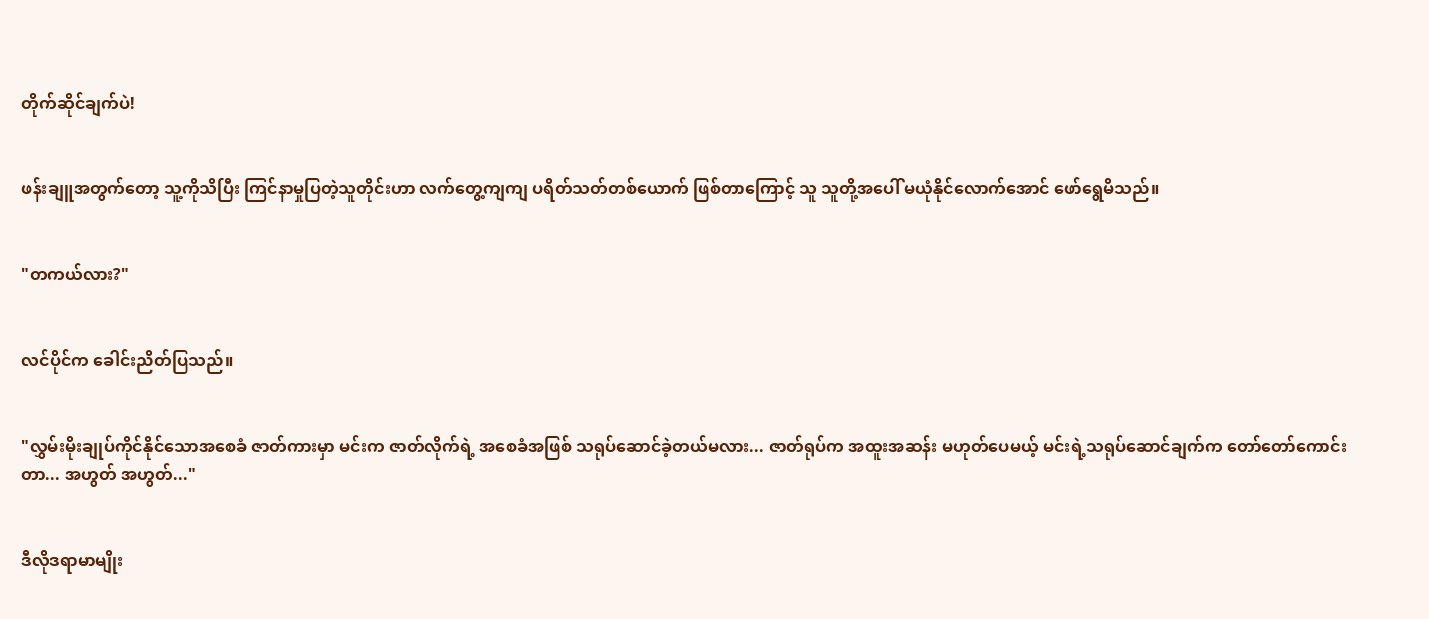တိုက်ဆိုင်ချက်ပဲ!


ဖန်းချူအတွက်တော့ သူ့ကိုသိပြီး ကြင်နာမှုပြတဲ့သူတိုင်းဟာ လက်တွေ့ကျကျ ပရိတ်သတ်တစ်ယောက် ဖြစ်တာကြောင့် သူ သူတို့အပေါ် မယုံနိုင်လောက်အောင် ဖော်ရွေမိသည်။


"တကယ်လား?"


လင်ပိုင်က ခေါင်းညိတ်ပြသည်။


"လွှမ်းမိုးချုပ်ကိုင်နိုင်သောအစေခံ ဇာတ်ကားမှာ မင်းက ဇာတ်လိုက်ရဲ့ အစေခံအဖြစ် သရုပ်ဆောင်ခဲ့တယ်မလား... ဇာတ်ရုပ်က အထူးအဆန်း မဟုတ်ပေမယ့် မင်းရဲ့သရုပ်ဆောင်ချက်က တော်တော်ကောင်းတာ... အဟွတ် အဟွတ်..."


ဒီလိုဒရာမာမျိုး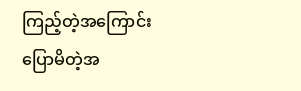ကြည့်တဲ့အကြောင်း ပြောမိတဲ့အ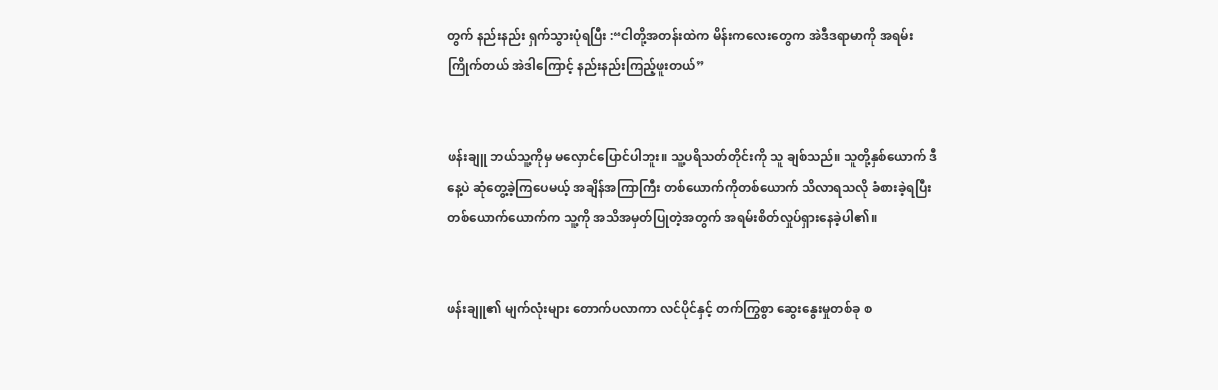တွက် နည်းနည်း ရှက်သွားပုံရပြီး :“ငါတို့အတန်းထဲက မိန်းကလေးတွေက အဲဒီဒရာမာကို အရမ်းကြိုက်တယ် အဲဒါကြောင့် နည်းနည်းကြည့်ဖူးတယ်”


ဖန်းချူ ဘယ်သူ့ကိုမှ မလှောင်ပြောင်ပါဘူး။ သူ့ပရိသတ်တိုင်းကို သူ ချစ်သည်။ သူတို့နှစ်ယောက် ဒီနေ့ပဲ ဆုံတွေ့ခဲ့ကြပေမယ့် အချိန်အကြာကြီး တစ်ယောက်ကိုတစ်ယောက် သိလာရသလို ခံစားခဲ့ရပြီး တစ်ယောက်ယောက်က သူ့ကို အသိအမှတ်ပြုတဲ့အတွက် အရမ်းစိတ်လှုပ်ရှားနေခဲ့ပါ၏။


ဖန်းချူ၏ မျက်လုံးများ တောက်ပလာကာ လင်ပိုင်နှင့် တက်ကြွစွာ ဆွေးနွေးမှုတစ်ခု စ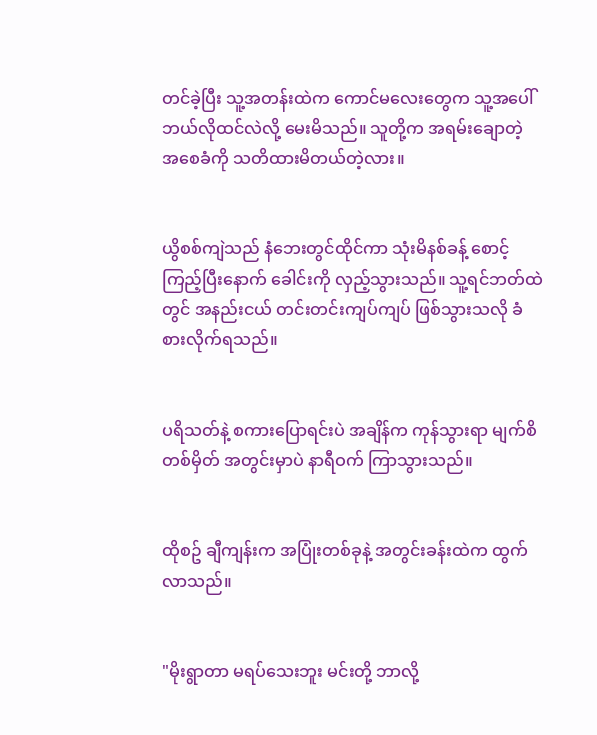တင်ခဲ့ပြီး သူ့အတန်းထဲက ကောင်မလေးတွေက သူ့အပေါ် ဘယ်လိုထင်လဲလို့ မေးမိသည်။ သူတို့က အရမ်းချောတဲ့ အစေခံကို သတိထားမိတယ်တဲ့လား။


ယွိစစ်ကျဲသည် နံဘေးတွင်ထိုင်ကာ သုံးမိနစ်ခန့် စောင့်ကြည့်ပြီးနောက် ခေါင်းကို လှည့်သွားသည်။ သူ့ရင်ဘတ်ထဲတွင် အနည်းငယ် တင်းတင်းကျပ်ကျပ် ဖြစ်သွားသလို ခံစားလိုက်ရသည်။


ပရိသတ်နဲ့ စကားပြောရင်းပဲ အချိန်က ကုန်သွားရာ မျက်စိတစ်မှိတ် အတွင်းမှာပဲ နာရီဝက် ကြာသွားသည်။


ထိုစဥ် ချီကျန်းက အပြုံးတစ်ခုနဲ့ အတွင်းခန်းထဲက ထွက်လာသည်။


"မိုးရွာတာ မရပ်သေးဘူး မင်းတို့ ဘာလို့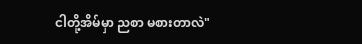ငါတို့အိမ်မှာ ညစာ မစားတာလဲ"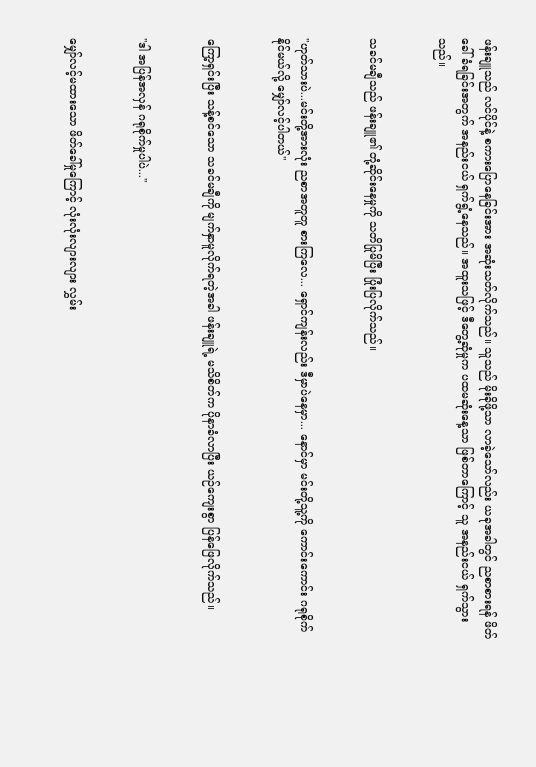ဖန်းချူသည် လင်ပိုင်နဲ့ စကားပြောနေခြင်းအား အဆုံးသတ်လိုက်သည်။ သူသည် မိုးခိုဖို့သာ လာခဲ့သော်လည်း ယခုအခါတွင် ညစာစားရန် ဖိတ်ခေါ်ခံရခြင်းအတွက် အနည်းငယ် ရှက်ရွံ့နေသည်။ အထူးသဖြင့် ဒီတွေ့ဆုံမှုက ပထမဆုံးနေ့သာ ဖြစ်တာကြောင့် သူ အနည်းငယ် ရှက်သွားသည်။


သခင်မချီသည် ဖန်းချူ၏ တုံ့ဆိုင်းနေမှုကို သတိပြုမိပြီး ပြုံးပြလိုက်သည်။


"ဟုတ်သားပဲ...မင်းတို့အားလုံး ညစာအတူတူ စားကြလေ... ရှောင်ကျန်းလည်း ဒီမှာပဲနေမှာ... နောင်မှာ မင်းတို့သူ့ကို ကောင်းကောင်း ဂရုစိုက်နိုင်မယ်လို့ မျှော်လင့်ပါတယ်"


ကြော့ရှင်းပြီး သန့်စင်သော သခင်မချီကို မျက်နှာမူလိုက်ရတဲ့အခါ ဖန်းချူရဲ့ မသိစိတ်က ပိုနာခံလာပြီး ယဉ်ကျေးစွာ ပြန်ဖြေလိုက်သည်။


"ဒါ အပြန်အလှန် ဂရုစိုက်မှုပါပဲ..."


မျှော်လင့်မထားသော ဖိတ်ခေါ်မှုကြောင့် လုံးလုံးလျားလျား လွှမ်း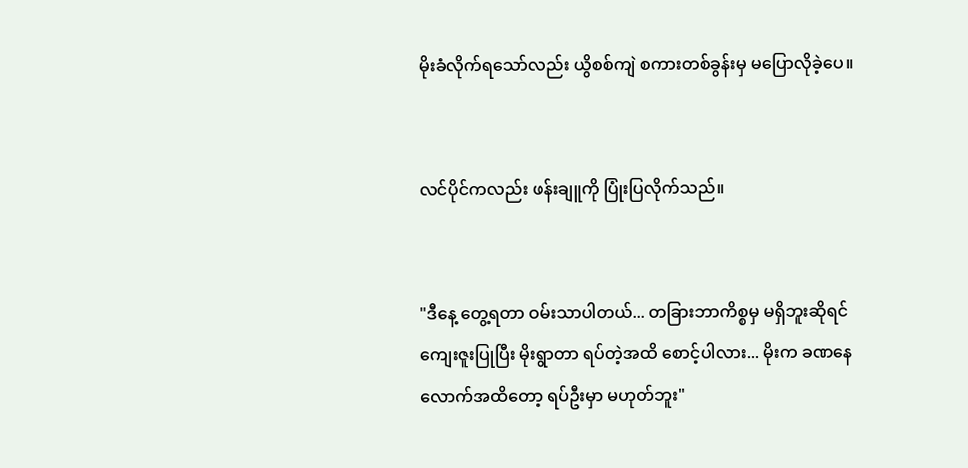မိုးခံလိုက်ရသော်လည်း ယွိစစ်ကျဲ စကားတစ်ခွန်းမှ မပြောလိုခဲ့ပေ။


လင်ပိုင်ကလည်း ဖန်းချူကို ပြုံးပြလိုက်သည်။


"ဒီနေ့ တွေ့ရတာ ဝမ်းသာပါတယ်... တခြားဘာကိစ္စမှ မရှိဘူးဆိုရင် ကျေးဇူးပြုပြီး မိုးရွာတာ ရပ်တဲ့အထိ စောင့်ပါလား... မိုးက ခဏနေလောက်အထိတော့ ရပ်ဦးမှာ မဟုတ်ဘူး"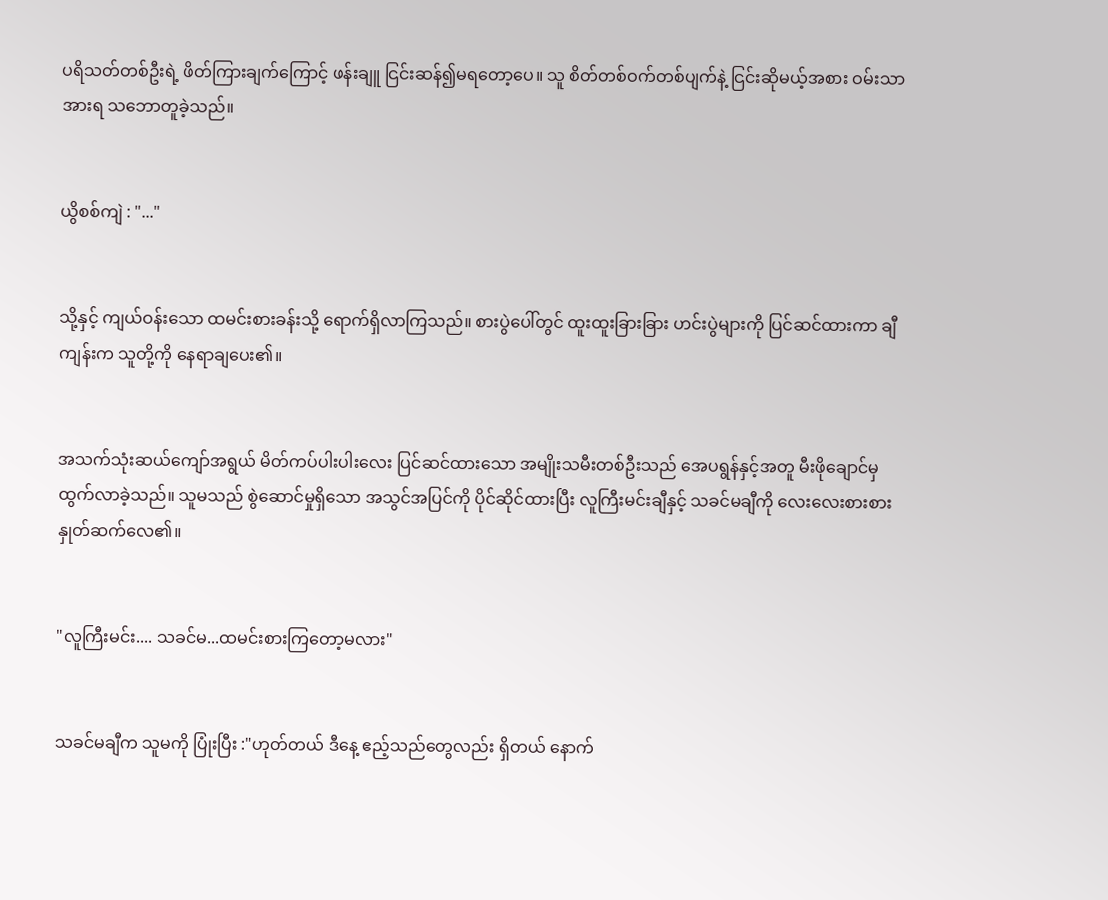ပရိသတ်တစ်ဦးရဲ့ ဖိတ်ကြားချက်ကြောင့် ဖန်းချူ ငြင်းဆန်၍မရတော့ပေ။ သူ စိတ်တစ်ဝက်တစ်ပျက်နဲ့ ငြင်းဆိုမယ့်အစား ဝမ်းသာအားရ သဘောတူခဲ့သည်။


ယွိစစ်ကျဲ : "..."


သို့နှင့် ကျယ်ဝန်းသော ထမင်းစားခန်းသို့ ရောက်ရှိလာကြသည်။ စားပွဲပေါ်တွင် ထူးထူးခြားခြား ဟင်းပွဲများကို ပြင်ဆင်ထားကာ ချီကျန်းက သူတို့ကို နေရာချပေး၏။


အသက်သုံးဆယ်ကျော်အရွယ် မိတ်ကပ်ပါးပါးလေး ပြင်ဆင်ထားသော အမျိုးသမီးတစ်ဦးသည် အေပရွန်နှင့်အတူ မီးဖိုချောင်မှ ထွက်လာခဲ့သည်။ သူမသည် စွဲဆောင်မှုရှိသော အသွင်အပြင်ကို ပိုင်ဆိုင်ထားပြီး လူကြီးမင်းချီနှင့် သခင်မချီကို လေးလေးစားစား နှုတ်ဆက်လေ၏။


"လူကြီးမင်း.... သခင်မ...ထမင်းစားကြတော့မလား"


သခင်မချီက သူမကို ပြုံးပြီး :"ဟုတ်တယ် ဒီနေ့ ဧည့်သည်တွေလည်း ရှိတယ် နောက်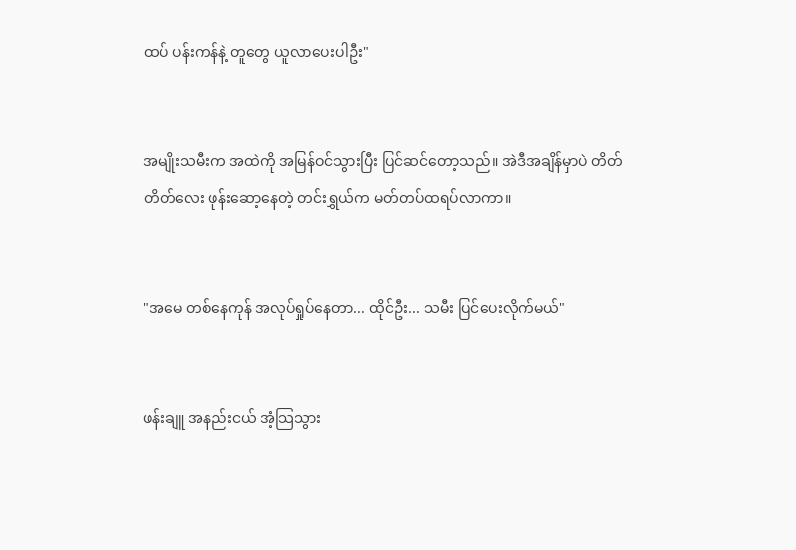ထပ် ပန်းကန်နဲ့ တူတွေ ယူလာပေးပါဦး"


အမျိုးသမီးက အထဲကို အမြန်ဝင်သွားပြီး ပြင်ဆင်တော့သည်။ အဲဒီအချိန်မှာပဲ တိတ်တိတ်လေး ဖုန်းဆော့နေတဲ့ တင်းရွှယ်က မတ်တပ်ထရပ်လာကာ။


"အမေ တစ်နေကုန် အလုပ်ရှုပ်နေတာ... ထိုင်ဦး... သမီး ပြင်ပေးလိုက်မယ်"


ဖန်းချူ အနည်းငယ် အံ့သြသွား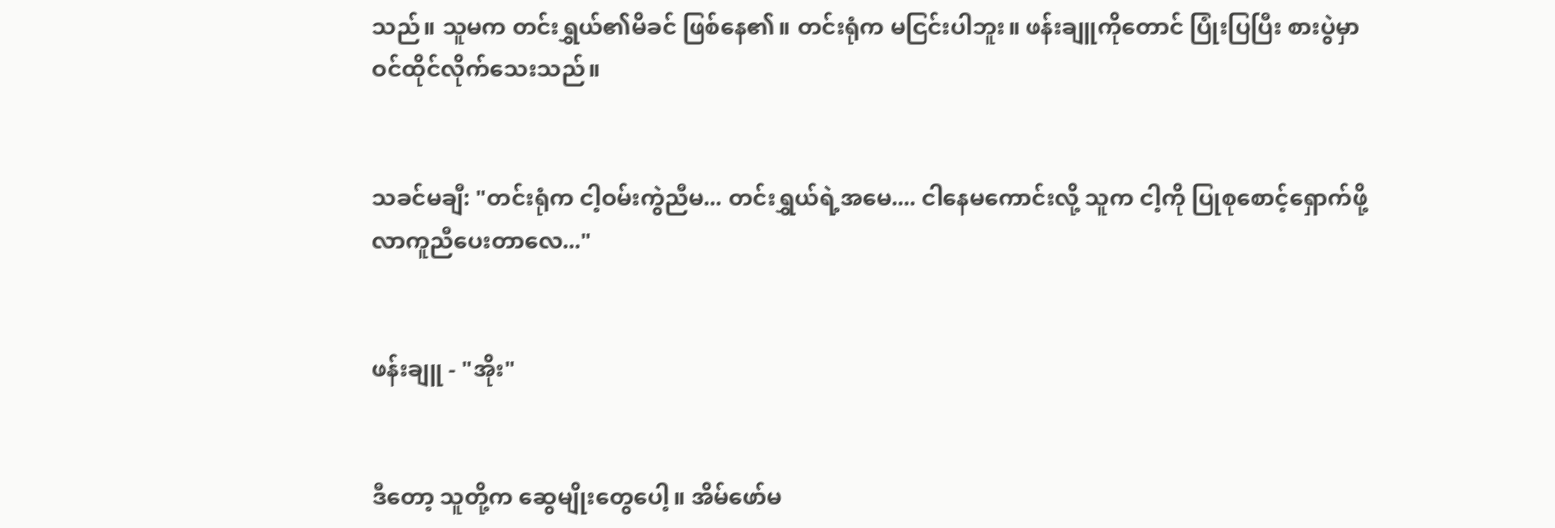သည်။ သူမက တင်းရွှယ်၏မိခင် ဖြစ်နေ၏။ တင်းရုံက မငြင်းပါဘူး။ ဖန်းချူကိုတောင် ပြုံးပြပြီး စားပွဲမှာ ဝင်ထိုင်လိုက်သေးသည်။


သခင်မချီ: "တင်းရုံက ငါ့ဝမ်းကွဲညီမ... တင်းရွှယ်ရဲ့အမေ.... ငါနေမကောင်းလို့ သူက ငါ့ကို ပြုစုစောင့်ရှောက်ဖို့ လာကူညီပေးတာလေ..."


ဖန်းချူ - "အိုး"


ဒီတော့ သူတို့က ဆွေမျိုးတွေပေါ့။ အိမ်ဖော်မ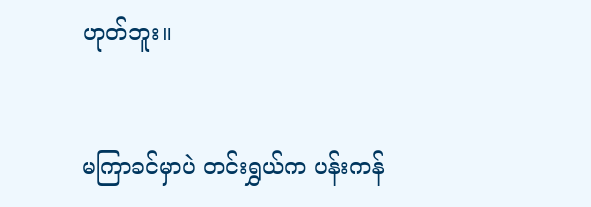ဟုတ်ဘူး။


မကြာခင်မှာပဲ တင်းရွှယ်က ပန်းကန်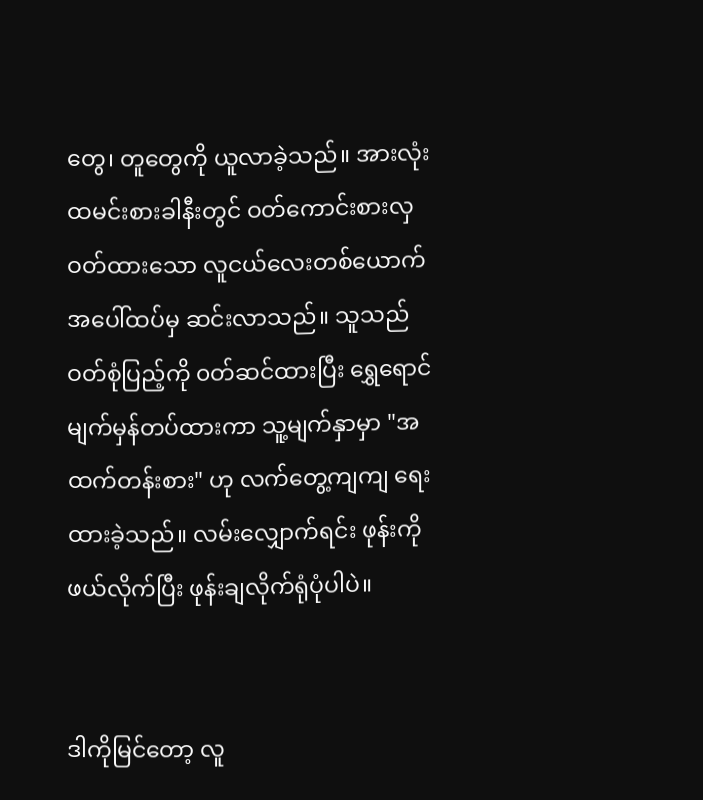တွေ၊ တူတွေကို ယူလာခဲ့သည်။ အားလုံးထမင်းစားခါနီးတွင် ဝတ်ကောင်းစားလှ ဝတ်ထားသော လူငယ်လေးတစ်ယောက် အပေါ်ထပ်မှ ဆင်းလာသည်။ သူသည် ဝတ်စုံပြည့်ကို ၀တ်ဆင်ထားပြီး ရွှေရောင်မျက်မှန်တပ်ထားကာ သူ့မျက်နှာမှာ "အထက်တန်းစား" ဟု လက်တွေ့ကျကျ ရေးထားခဲ့သည်။ လမ်းလျှောက်ရင်း ဖုန်းကို ဖယ်လိုက်ပြီး ဖုန်းချလိုက်ရုံပုံပါပဲ။


ဒါကိုမြင်တော့ လူ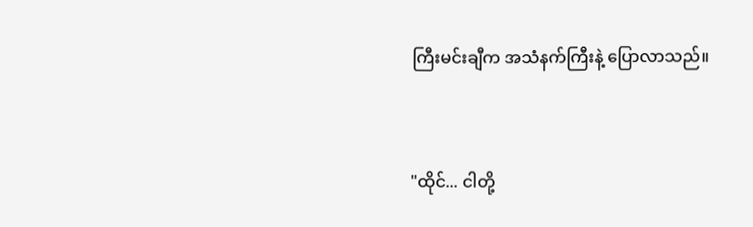ကြီးမင်းချီက အသံနက်ကြီးနဲ့ ပြောလာသည်။


"ထိုင်... ငါတို့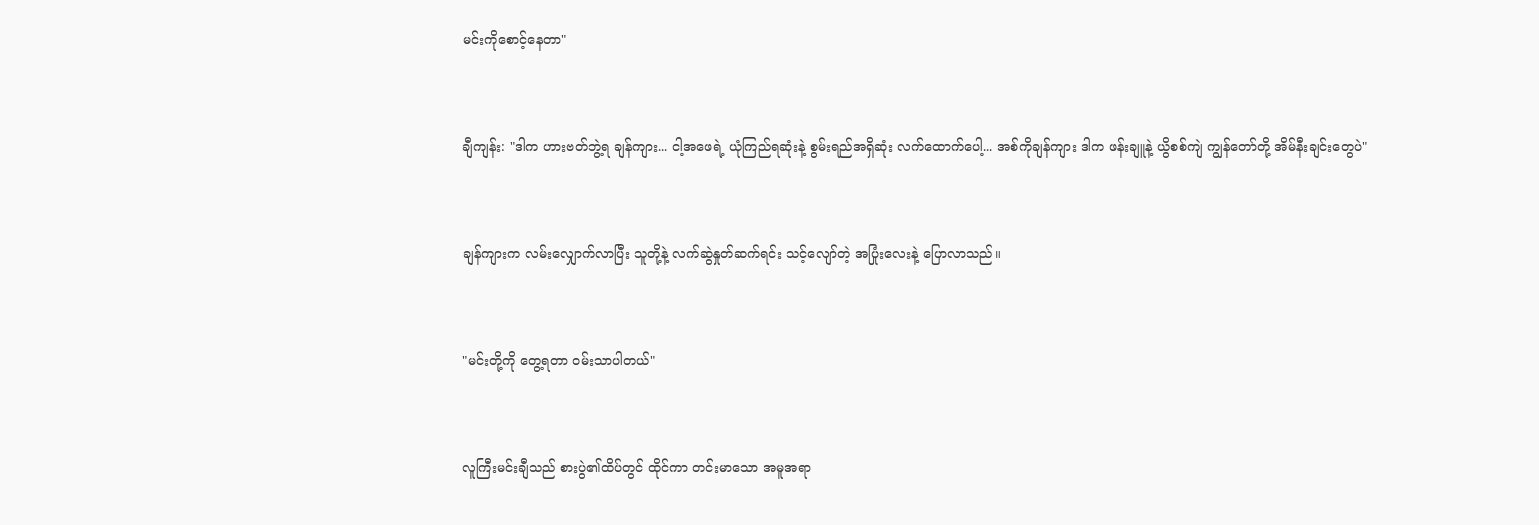မင်းကိုစောင့်နေတာ"


ချီကျန်း: "ဒါက ဟားဗတ်ဘွဲ့ရ ချန်ကျား... ငါ့အဖေရဲ့ ယုံကြည်ရဆုံးနဲ့ စွမ်းရည်အရှိဆုံး လက်ထောက်ပေါ့... အစ်ကိုချန်ကျား ဒါက ဖန်းချူနဲ့ ယွိစစ်ကျဲ ကျွန်တော်တို့ အိမ်နီးချင်းတွေပဲ"


ချန်ကျားက လမ်းလျှောက်လာပြီး သူတို့နဲ့ လက်ဆွဲနှုတ်ဆက်ရင်း သင့်လျော်တဲ့ အပြုံးလေးနဲ့ ပြောလာသည်။


"မင်းတို့ကို တွေ့ရတာ ဝမ်းသာပါတယ်"


လူကြီးမင်းချီသည် စားပွဲ၏ထိပ်တွင် ထိုင်ကာ တင်းမာသော အမူအရာ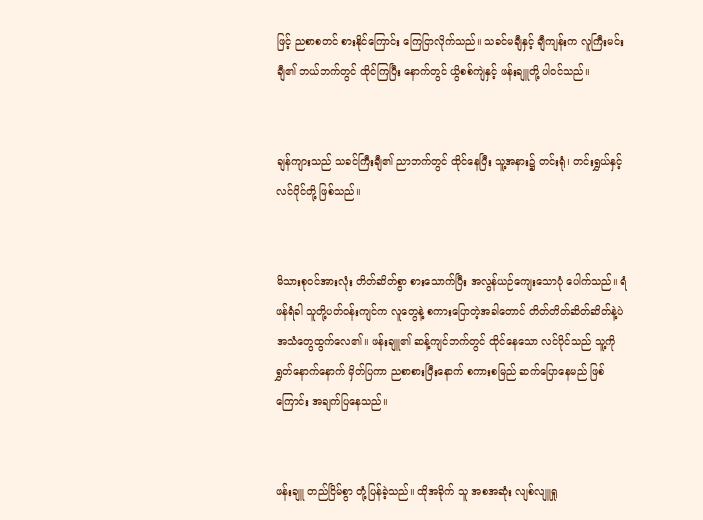ဖြင့် ညစာစတင် စားနိုင်ကြောင်း ကြေငြာလိုက်သည်။ သခင်မချီနှင့် ချီကျန်းက လူကြီးမင်းချီ၏ ဘယ်ဘက်တွင် ထိုင်ကြပြီး နောက်တွင် ယွိစစ်ကျဲနှင့် ဖန်းချူတို့ ပါဝင်သည်။


ချန်ကျားသည် သခင်ကြီးချီ၏ ညာဘက်တွင် ထိုင်နေပြီး သူ့အနား၌ တင်းရုံ၊ တင်းရွှယ်နှင့် လင်ပိုင်တို့ ဖြစ်သည်။


မိသားစုဝင်အားလုံး တိတ်ဆိတ်စွာ စားသောက်ပြီး အလွန်ယဉ်ကျေးသောပုံ ပေါက်သည်။ ရံဖန်ရံခါ သူတို့ပတ်ဝန်းကျင်က လူတွေနဲ့ စကားပြောတဲ့အခါတောင် တိတ်တိတ်ဆိတ်ဆိတ်နဲ့ပဲ အသံတွေထွက်လေ၏။ ဖန်းချူ၏ ဆန့်ကျင်ဘက်တွင် ထိုင်နေသော လင်ပိုင်သည် သူ့ကို ရွှတ်နောက်နောက် မှိတ်ပြကာ ညစာစားပြီးနောက် စကားစမြည် ဆက်ပြောနေမည် ဖြစ်ကြောင်း အချက်ပြနေသည်။


ဖန်းချူ တည်ငြိမ်စွာ တုံ့ပြန်ခဲ့သည်။ ထိုအခိုက် သူ အစအဆုံး လျစ်လျူရှု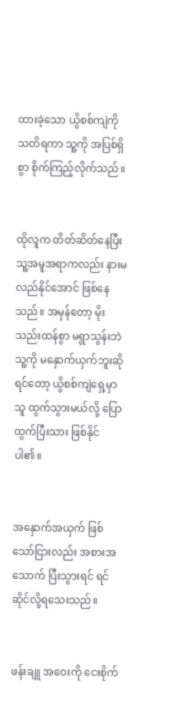ထားခဲ့သော ယွိစစ်ကျဲကို သတိရကာ သူ့ကို အပြစ်ရှိစွာ စိုက်ကြည့်လိုက်သည်။


ထိုလူက တိတ်ဆိတ်နေပြီး သူ့အမူအရာကလည်း နားမလည်နိုင်အောင် ဖြစ်နေသည်။ အမှန်တော့ မိုးသည်းထန်စွာ မရွာသွန်းဘဲ သူ့ကို မနှောက်ယှက်ဘူးဆိုရင်တော့ ယွိစစ်ကျဲရှေ့မှာ သူ ထွက်သွားမယ်လို့ ပြောထွက်ပြီးသား ဖြစ်နိုင်ပါ၏။


အနှောက်အယှက် ဖြစ်သော်ငြားလည်း အစားအသောက် ပြီးသွားရင် ရင်ဆိုင်လို့ရသေးသည်။


ဖန်းချူ အဝေးကို ငေးစိုက်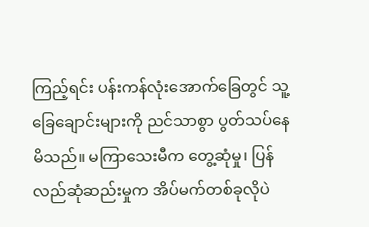ကြည့်ရင်း ပန်းကန်လုံးအောက်ခြေတွင် သူ့ခြေချောင်းများကို ညင်သာစွာ ပွတ်သပ်နေမိသည်။ မကြာသေးမီက တွေ့ဆုံမှု၊ ပြန်လည်ဆုံဆည်းမှုက အိပ်မက်တစ်ခုလိုပဲ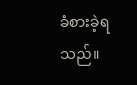ခံစားခဲ့ရသည်။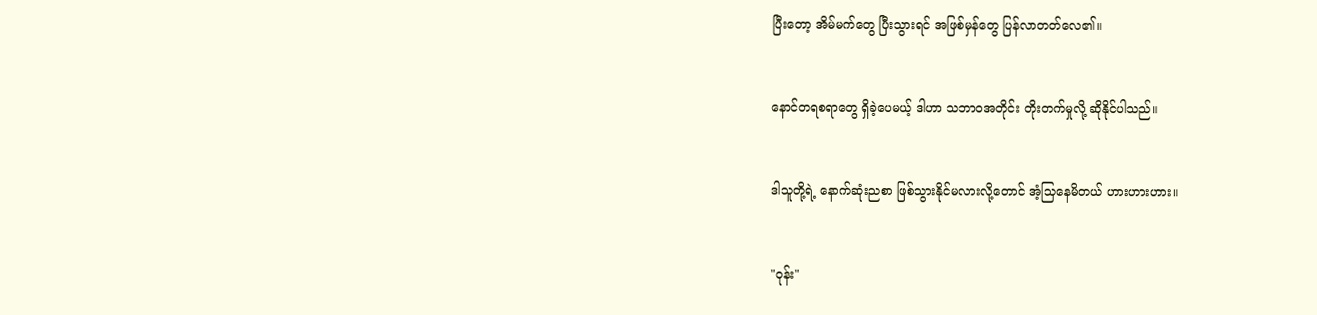ပြီးတော့ အိမ်မက်တွေ ပြီးသွားရင် အဖြစ်မှန်တွေ ပြန်လာတတ်လေ၏။


နောင်တရစရာတွေ ရှိခဲ့ပေမယ့် ဒါဟာ သဘာဝအတိုင်း တိုးတက်မှုလို့ ဆိုနိုင်ပါသည်။


ဒါသူတို့ရဲ့ နောက်ဆုံးညစာ ဖြစ်သွားနိုင်မလားလို့တောင် အံ့သြနေမိတယ် ဟားဟားဟား။


"ဝုန်း"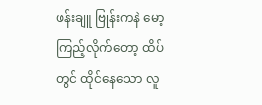ဖန်းချူ ဗြုန်းကနဲ မော့ကြည့်လိုက်တော့ ထိပ်တွင် ထိုင်နေသော လူ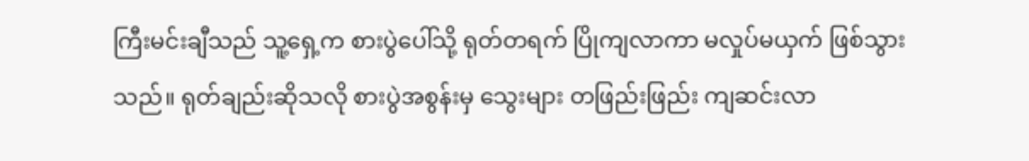ကြီးမင်းချီသည် သူ့ရှေ့က စားပွဲပေါ်သို့ ရုတ်တရက် ပြိုကျလာကာ မလှုပ်မယှက် ဖြစ်သွားသည်။ ရုတ်ချည်းဆိုသလို စားပွဲအစွန်းမှ သွေးများ တဖြည်းဖြည်း ကျဆင်းလာ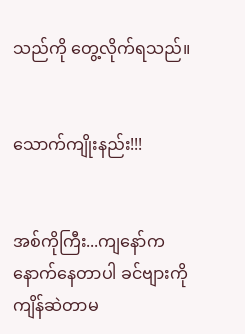သည်ကို တွေ့လိုက်ရသည်။


သောက်ကျိုးနည်း!!!


အစ်ကိုကြီး...ကျနော်က နောက်နေတာပါ ခင်ဗျားကို ကျိန်ဆဲတာမ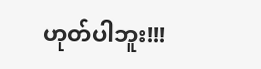ဟုတ်ပါဘူး!!!